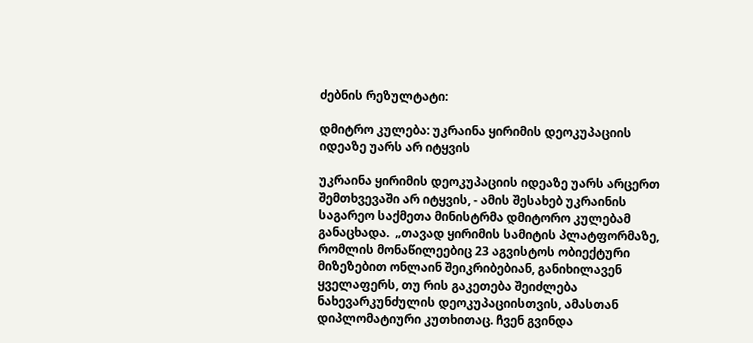ძებნის რეზულტატი:

დმიტრო კულება: უკრაინა ყირიმის დეოკუპაციის იდეაზე უარს არ იტყვის

უკრაინა ყირიმის დეოკუპაციის იდეაზე უარს არცერთ შემთხვევაში არ იტყვის, - ამის შესახებ უკრაინის საგარეო საქმეთა მინისტრმა დმიტორო კულებამ განაცხადა.  „თავად ყირიმის სამიტის პლატფორმაზე, რომლის მონაწილეებიც 23 აგვისტოს ობიექტური მიზეზებით ონლაინ შეიკრიბებიან, განიხილავენ ყველაფერს, თუ რის გაკეთება შეიძლება ნახევარკუნძულის დეოკუპაციისთვის, ამასთან დიპლომატიური კუთხითაც. ჩვენ გვინდა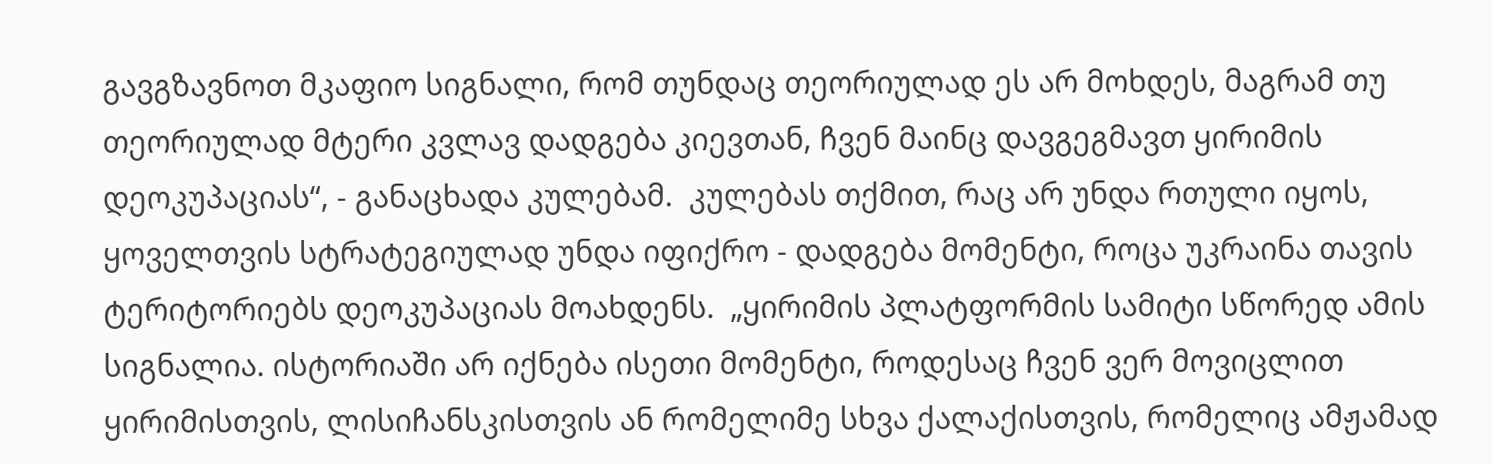გავგზავნოთ მკაფიო სიგნალი, რომ თუნდაც თეორიულად ეს არ მოხდეს, მაგრამ თუ თეორიულად მტერი კვლავ დადგება კიევთან, ჩვენ მაინც დავგეგმავთ ყირიმის დეოკუპაციას“, - განაცხადა კულებამ.  კულებას თქმით, რაც არ უნდა რთული იყოს, ყოველთვის სტრატეგიულად უნდა იფიქრო - დადგება მომენტი, როცა უკრაინა თავის ტერიტორიებს დეოკუპაციას მოახდენს.  „ყირიმის პლატფორმის სამიტი სწორედ ამის სიგნალია. ისტორიაში არ იქნება ისეთი მომენტი, როდესაც ჩვენ ვერ მოვიცლით ყირიმისთვის, ლისიჩანსკისთვის ან რომელიმე სხვა ქალაქისთვის, რომელიც ამჟამად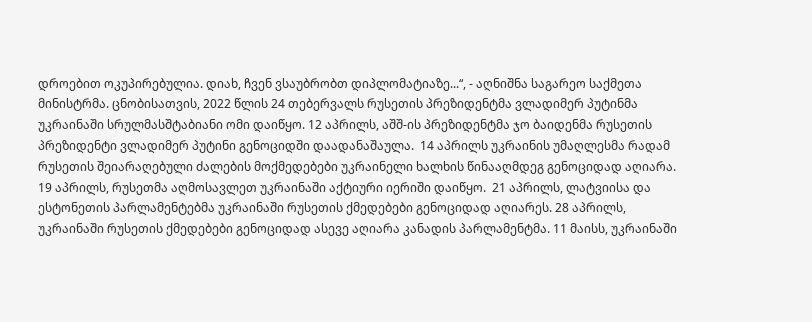დროებით ოკუპირებულია. დიახ, ჩვენ ვსაუბრობთ დიპლომატიაზე...“, - აღნიშნა საგარეო საქმეთა მინისტრმა. ცნობისათვის, 2022 წლის 24 თებერვალს რუსეთის პრეზიდენტმა ვლადიმერ პუტინმა უკრაინაში სრულმასშტაბიანი ომი დაიწყო. 12 აპრილს, აშშ-ის პრეზიდენტმა ჯო ბაიდენმა რუსეთის პრეზიდენტი ვლადიმერ პუტინი გენოციდში დაადანაშაულა.  14 აპრილს უკრაინის უმაღლესმა რადამ რუსეთის შეიარაღებული ძალების მოქმედებები უკრაინელი ხალხის წინააღმდეგ გენოციდად აღიარა. 19 აპრილს, რუსეთმა აღმოსავლეთ უკრაინაში აქტიური იერიში დაიწყო.  21 აპრილს, ლატვიისა და ესტონეთის პარლამენტებმა უკრაინაში რუსეთის ქმედებები გენოციდად აღიარეს. 28 აპრილს, უკრაინაში რუსეთის ქმედებები გენოციდად ასევე აღიარა კანადის პარლამენტმა. 11 მაისს, უკრაინაში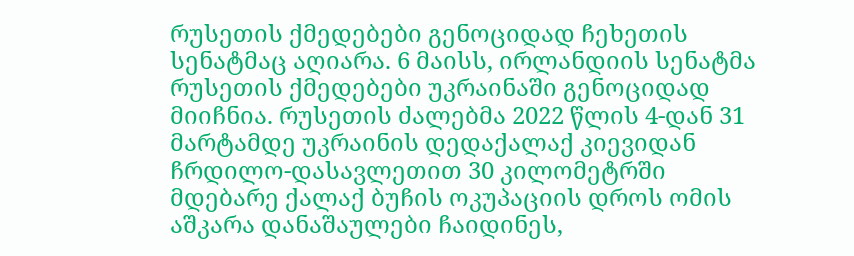რუსეთის ქმედებები გენოციდად ჩეხეთის სენატმაც აღიარა. 6 მაისს, ირლანდიის სენატმა რუსეთის ქმედებები უკრაინაში გენოციდად მიიჩნია. რუსეთის ძალებმა 2022 წლის 4-დან 31 მარტამდე უკრაინის დედაქალაქ კიევიდან ჩრდილო-დასავლეთით 30 კილომეტრში მდებარე ქალაქ ბუჩის ოკუპაციის დროს ომის აშკარა დანაშაულები ჩაიდინეს,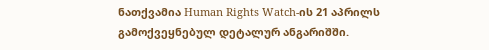ნათქვამია Human Rights Watch-ის 21 აპრილს გამოქვეყნებულ დეტალურ ანგარიშში.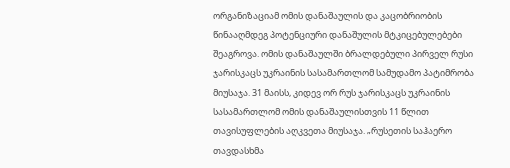ორგანიზაციამ ომის დანაშაულის და კაცობრიობის წინააღმდეგ პოტენციური დანაშულის მტკიცებულებები შეაგროვა. ომის დანაშაულში ბრალდებული პირველ რუსი ჯარისკაცს უკრაინის სასამართლომ სამუდამო პატიმრობა მიუსაჯა. 31 მაისს, კიდევ ორ რუს ჯარისკაცს უკრაინის სასამართლომ ომის დანაშაულისთვის 11 წლით თავისუფლების აღკვეთა მიუსაჯა. „რუსეთის საჰაერო თავდასხმა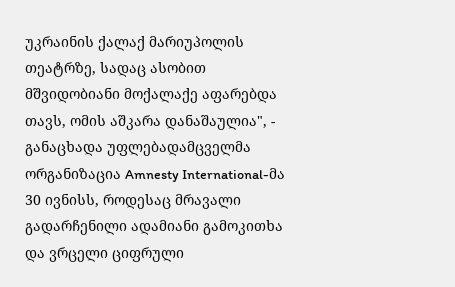უკრაინის ქალაქ მარიუპოლის თეატრზე, სადაც ასობით მშვიდობიანი მოქალაქე აფარებდა თავს, ომის აშკარა დანაშაულია", - განაცხადა უფლებადამცველმა ორგანიზაცია Amnesty International-მა 30 ივნისს, როდესაც მრავალი გადარჩენილი ადამიანი გამოკითხა და ვრცელი ციფრული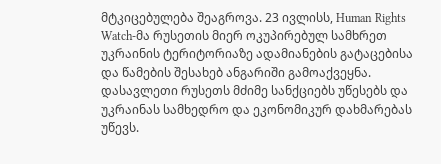მტკიცებულება შეაგროვა. 23 ივლისს, Human Rights Watch-მა რუსეთის მიერ ოკუპირებულ სამხრეთ უკრაინის ტერიტორიაზე ადამიანების გატაცებისა და წამების შესახებ ანგარიში გამოაქვეყნა. დასავლეთი რუსეთს მძიმე სანქციებს უწესებს და უკრაინას სამხედრო და ეკონომიკურ დახმარებას უწევს.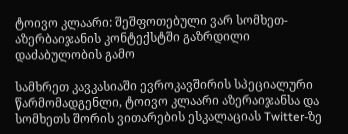ტოივო კლაარი: შეშფოთებული ვარ სომხეთ-აზერბაიჯანის კონტექსტში გაზრდილი დაძაბულობის გამო

სამხრეთ კავკასიაში ევროკავშირის სპეციალური წარმომადგენლი, ტოივო კლაარი აზერაიჯანსა და სომხეთს შორის ვითარების ესკალაციას Twitter-ზე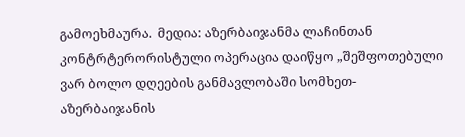გამოეხმაურა.  მედია: აზერბაიჯანმა ლაჩინთან კონტრტერორისტული ოპერაცია დაიწყო „შეშფოთებული ვარ ბოლო დღეების განმავლობაში სომხეთ-აზერბაიჯანის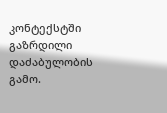კონტექსტში გაზრდილი დაძაბულობის გამო.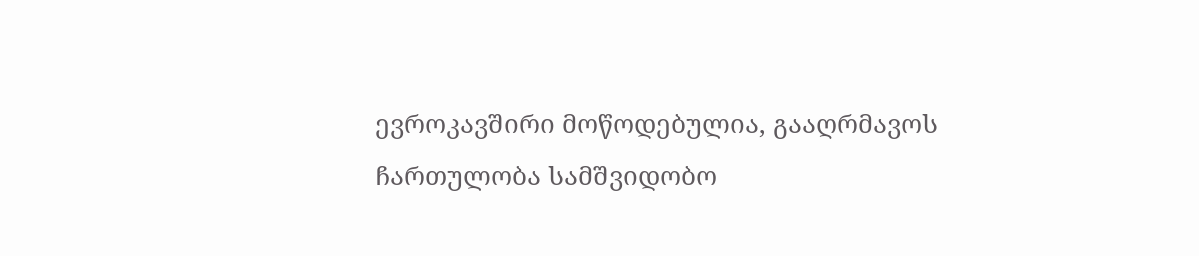ევროკავშირი მოწოდებულია, გააღრმავოს ჩართულობა სამშვიდობო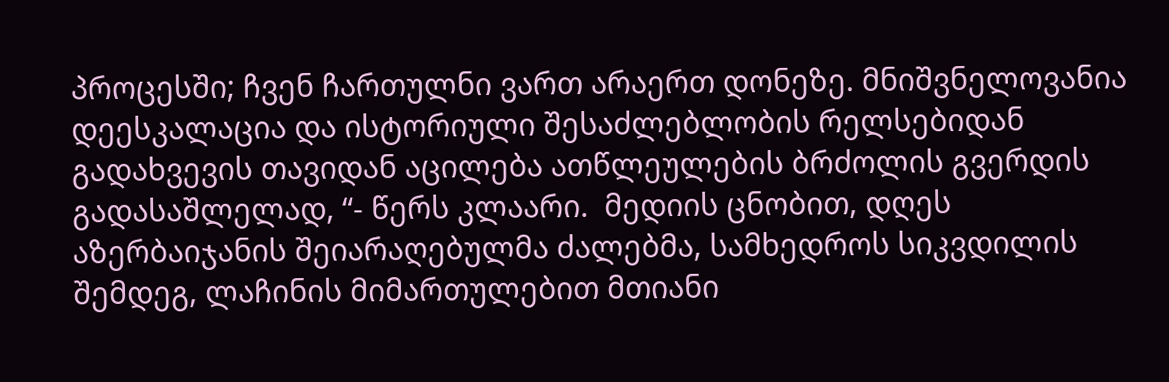პროცესში; ჩვენ ჩართულნი ვართ არაერთ დონეზე. მნიშვნელოვანია დეესკალაცია და ისტორიული შესაძლებლობის რელსებიდან გადახვევის თავიდან აცილება ათწლეულების ბრძოლის გვერდის გადასაშლელად, “- წერს კლაარი.  მედიის ცნობით, დღეს აზერბაიჯანის შეიარაღებულმა ძალებმა, სამხედროს სიკვდილის შემდეგ, ლაჩინის მიმართულებით მთიანი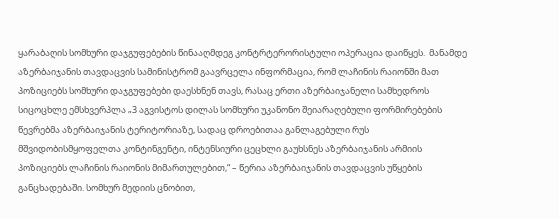ყარაბაღის სომხური დაჯგუფებების წინააღმდეგ კონტრტერორისტული ოპერაცია დაიწყეს.  მანამდე აზერბაიჯანის თავდაცვის სამინისტრომ გაავრცელა ინფორმაცია, რომ ლაჩინის რაიონში მათ პოზიციებს სომხური დაჯგუფებები დაესხნენ თავს, რასაც ერთი აზერბაიჯანელი სამხედროს სიცოცხლე ემსხვერპლა „3 აგვისტოს დილას სომხური უკანონო შეიარაღებული ფორმირებების წევრებმა აზერბაიჯანის ტერიტორიაზე, სადაც დროებითაა განლაგებული რუს მშვიდობისმყოფელთა კონტინგენტი, ინტენსიური ცეცხლი გაუხსნეს აზერბაიჯანის არმიის პოზიციებს ლაჩინის რაიონის მიმართულებით,“ – წერია აზერბაიჯანის თავდაცვის უწყების განცხადებაში. სომხურ მედიის ცნობით,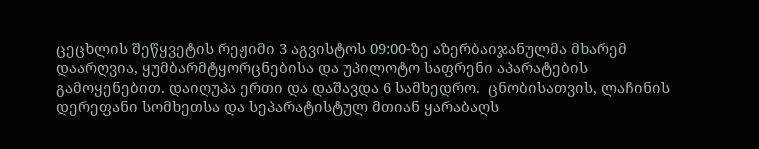ცეცხლის შეწყვეტის რეჟიმი 3 აგვისტოს 09:00-ზე აზერბაიჯანულმა მხარემ დაარღვია, ყუმბარმტყორცნებისა და უპილოტო საფრენი აპარატების გამოყენებით. დაიღუპა ერთი და დაშავდა 6 სამხედრო.  ცნობისათვის, ლაჩინის დერეფანი სომხეთსა და სეპარატისტულ მთიან ყარაბაღს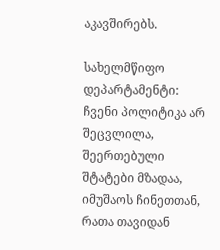აკავშირებს.

სახელმწიფო დეპარტამენტი: ჩვენი პოლიტიკა არ შეცვლილა, შეერთებული შტატები მზადაა, იმუშაოს ჩინეთთან, რათა თავიდან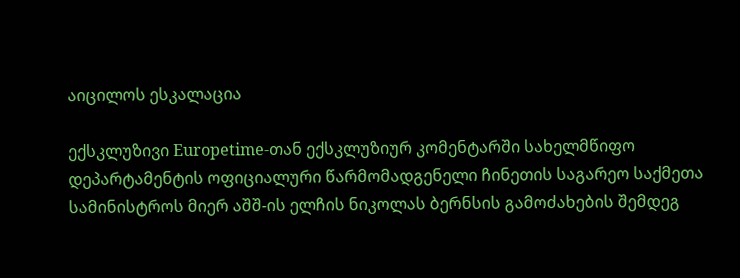აიცილოს ესკალაცია

ექსკლუზივი Europetime-თან ექსკლუზიურ კომენტარში სახელმწიფო დეპარტამენტის ოფიციალური წარმომადგენელი ჩინეთის საგარეო საქმეთა სამინისტროს მიერ აშშ-ის ელჩის ნიკოლას ბერნსის გამოძახების შემდეგ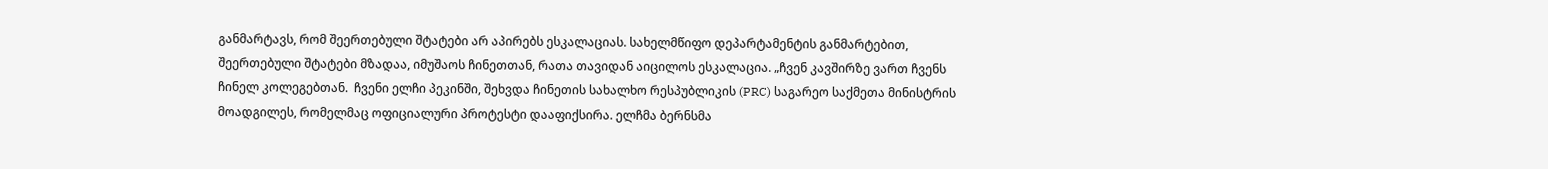განმარტავს, რომ შეერთებული შტატები არ აპირებს ესკალაციას. სახელმწიფო დეპარტამენტის განმარტებით, შეერთებული შტატები მზადაა, იმუშაოს ჩინეთთან, რათა თავიდან აიცილოს ესკალაცია. „ჩვენ კავშირზე ვართ ჩვენს ჩინელ კოლეგებთან.  ჩვენი ელჩი პეკინში, შეხვდა ჩინეთის სახალხო რესპუბლიკის (PRC) საგარეო საქმეთა მინისტრის მოადგილეს, რომელმაც ოფიციალური პროტესტი დააფიქსირა. ელჩმა ბერნსმა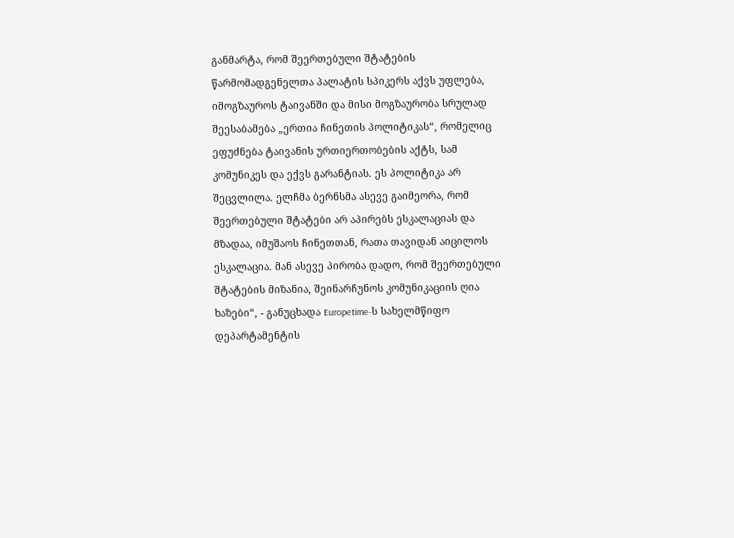განმარტა, რომ შეერთებული შტატების წარმომადგენელთა პალატის სპიკერს აქვს უფლება, იმოგზაუროს ტაივანში და მისი მოგზაურობა სრულად შეესაბამება „ერთია ჩინეთის პოლიტიკას“, რომელიც ეფუძნება ტაივანის ურთიერთობების აქტს, სამ კომუნიკეს და ექვს გარანტიას. ეს პოლიტიკა არ შეცვლილა. ელჩმა ბერნსმა ასევე გაიმეორა, რომ შეერთებული შტატები არ აპირებს ესკალაციას და  მზადაა, იმუშაოს ჩინეთთან, რათა თავიდან აიცილოს ესკალაცია. მან ასევე პირობა დადო, რომ შეერთებული შტატების მიზანია, შეინარჩუნოს კომუნიკაციის ღია ხაზები“, - განუცხადა Europetime-ს სახელმწიფო დეპარტამენტის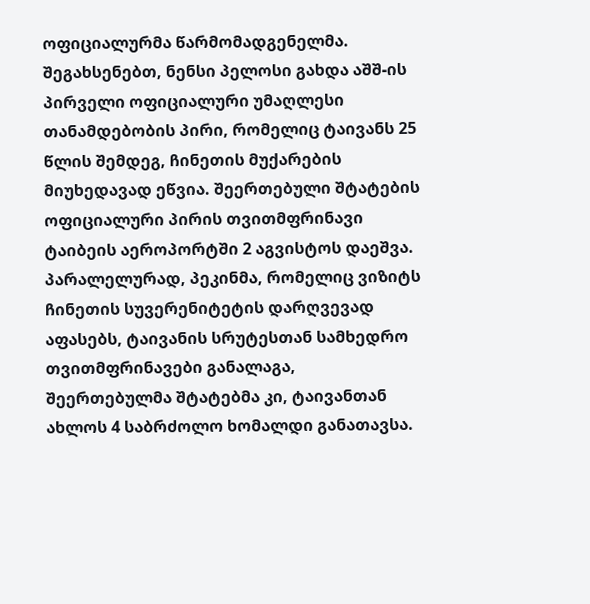ოფიციალურმა წარმომადგენელმა. შეგახსენებთ, ნენსი პელოსი გახდა აშშ-ის პირველი ოფიციალური უმაღლესი თანამდებობის პირი, რომელიც ტაივანს 25 წლის შემდეგ, ჩინეთის მუქარების მიუხედავად ეწვია. შეერთებული შტატების ოფიციალური პირის თვითმფრინავი ტაიბეის აეროპორტში 2 აგვისტოს დაეშვა. პარალელურად, პეკინმა, რომელიც ვიზიტს ჩინეთის სუვერენიტეტის დარღვევად აფასებს, ტაივანის სრუტესთან სამხედრო თვითმფრინავები განალაგა, შეერთებულმა შტატებმა კი, ტაივანთან ახლოს 4 საბრძოლო ხომალდი განათავსა.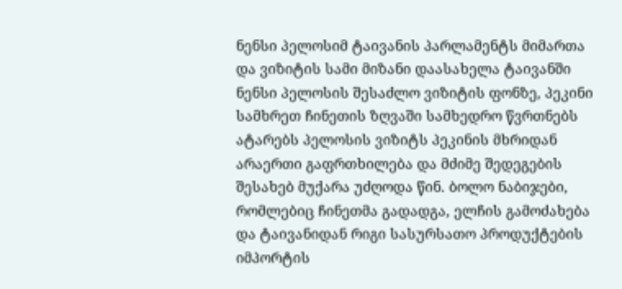ნენსი პელოსიმ ტაივანის პარლამენტს მიმართა და ვიზიტის სამი მიზანი დაასახელა ტაივანში ნენსი პელოსის შესაძლო ვიზიტის ფონზე, პეკინი სამხრეთ ჩინეთის ზღვაში სამხედრო წვრთნებს ატარებს პელოსის ვიზიტს პეკინის მხრიდან არაერთი გაფრთხილება და მძიმე შედეგების შესახებ მუქარა უძღოდა წინ. ბოლო ნაბიჯები, რომლებიც ჩინეთმა გადადგა, ელჩის გამოძახება და ტაივანიდან რიგი სასურსათო პროდუქტების იმპორტის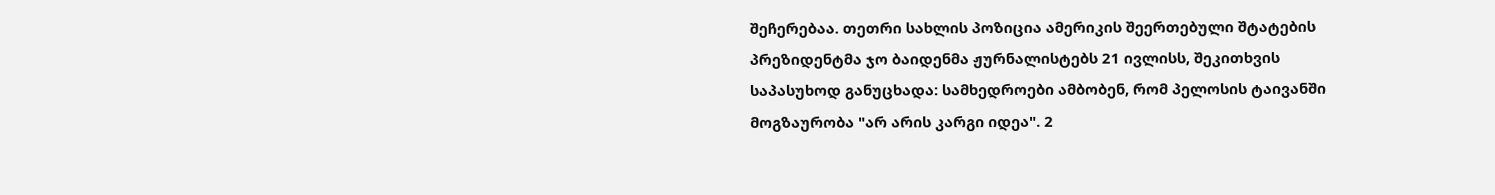შეჩერებაა. თეთრი სახლის პოზიცია ამერიკის შეერთებული შტატების პრეზიდენტმა ჯო ბაიდენმა ჟურნალისტებს 21 ივლისს, შეკითხვის საპასუხოდ განუცხადა: სამხედროები ამბობენ, რომ პელოსის ტაივანში მოგზაურობა "არ არის კარგი იდეა". 2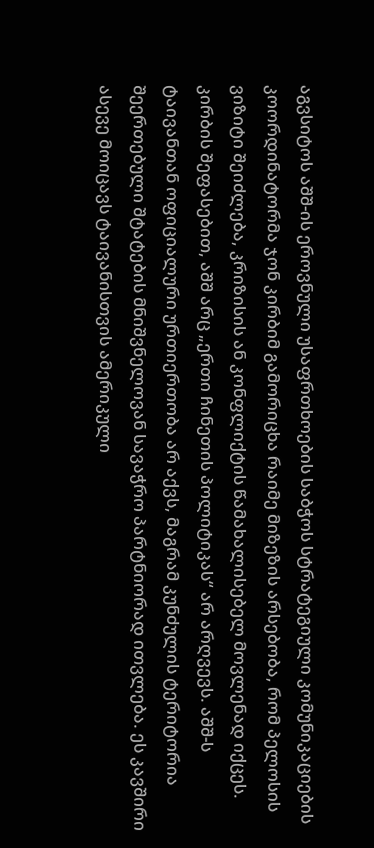აგვსიტოს აშშ-ის ეროვნული უსაფრთხოების საბჭოს სტრატეგიული კომუნიკაციების კოორდინატორმა ჯონ კირბიმ გამორიცხა რაიმე მიზეზის არსებობა, რომ პელოსის ვიზიტი შეიძლება, კრიზისის ან კონფლიქტის წამახალისებელ მოვლენად იქცეს. კირბის შეფასებით, აშშ არც „ერთი ჩინეთის პოლიტიკას“ არ არღვევს. აშშ-ს ტაივანთან ოფიციალური ურთიერთობა არ აქვს, მაგრამ კუნძულის ტერიტორია შეერთებული შტატების მნიშვნელოვან სავაჭრო პარტნიორად ითვლება. ეს კავშირი ასევე მოიცავს ტაივანისთვის ამერიკული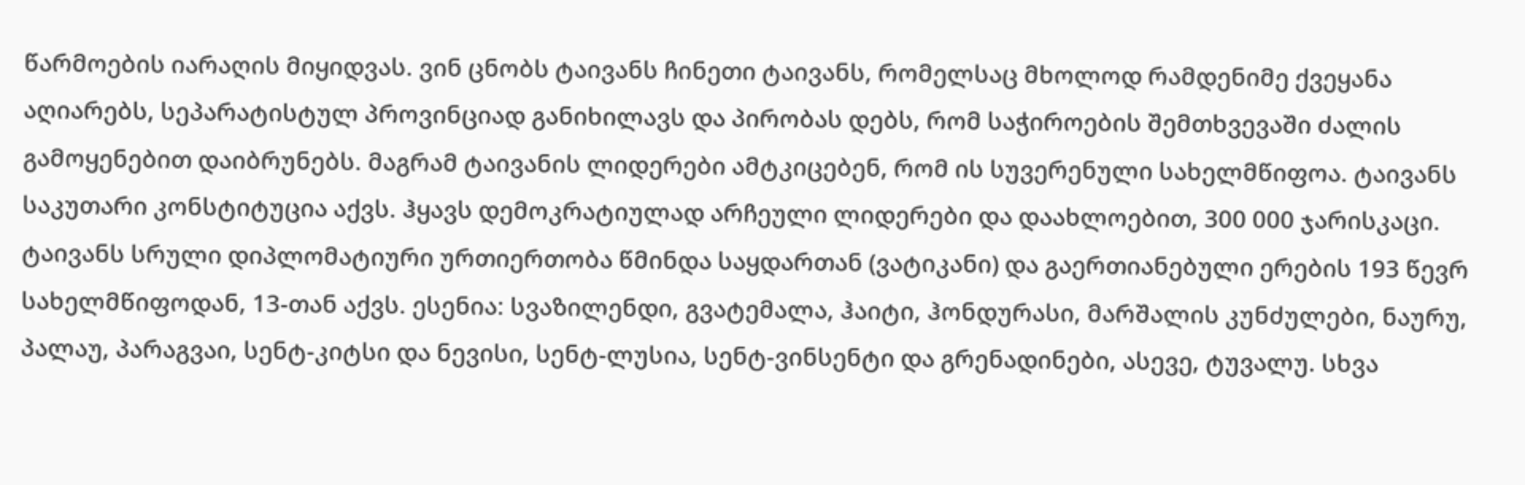წარმოების იარაღის მიყიდვას. ვინ ცნობს ტაივანს ჩინეთი ტაივანს, რომელსაც მხოლოდ რამდენიმე ქვეყანა აღიარებს, სეპარატისტულ პროვინციად განიხილავს და პირობას დებს, რომ საჭიროების შემთხვევაში ძალის გამოყენებით დაიბრუნებს. მაგრამ ტაივანის ლიდერები ამტკიცებენ, რომ ის სუვერენული სახელმწიფოა. ტაივანს საკუთარი კონსტიტუცია აქვს. ჰყავს დემოკრატიულად არჩეული ლიდერები და დაახლოებით, 300 000 ჯარისკაცი. ტაივანს სრული დიპლომატიური ურთიერთობა წმინდა საყდართან (ვატიკანი) და გაერთიანებული ერების 193 წევრ სახელმწიფოდან, 13-თან აქვს. ესენია: სვაზილენდი, გვატემალა, ჰაიტი, ჰონდურასი, მარშალის კუნძულები, ნაურუ, პალაუ, პარაგვაი, სენტ-კიტსი და ნევისი, სენტ-ლუსია, სენტ-ვინსენტი და გრენადინები, ასევე, ტუვალუ. სხვა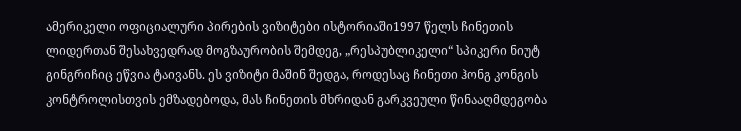ამერიკელი ოფიციალური პირების ვიზიტები ისტორიაში1997 წელს ჩინეთის ლიდერთან შესახვედრად მოგზაურობის შემდეგ, „რესპუბლიკელი“ სპიკერი ნიუტ გინგრიჩიც ეწვია ტაივანს. ეს ვიზიტი მაშინ შედგა, როდესაც ჩინეთი ჰონგ კონგის კონტროლისთვის ემზადებოდა, მას ჩინეთის მხრიდან გარკვეული წინააღმდეგობა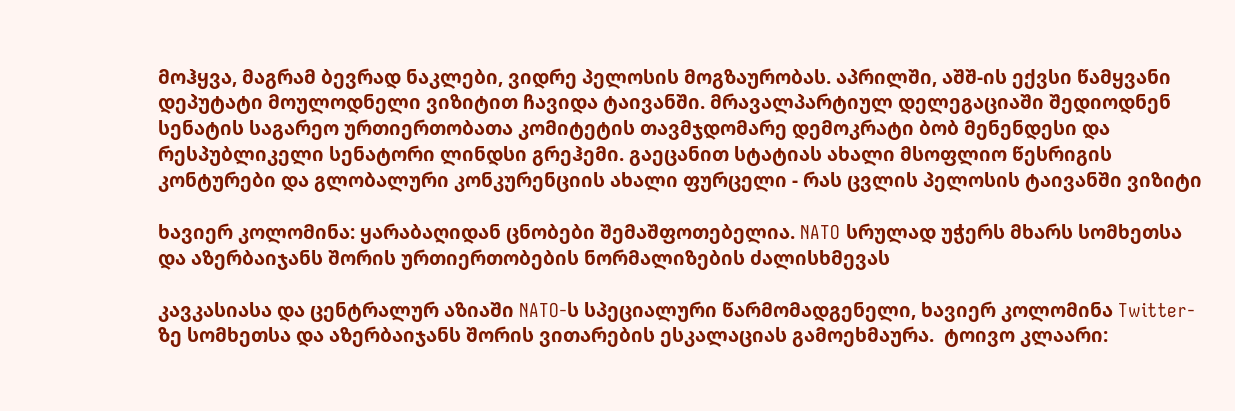მოჰყვა, მაგრამ ბევრად ნაკლები, ვიდრე პელოსის მოგზაურობას. აპრილში, აშშ-ის ექვსი წამყვანი დეპუტატი მოულოდნელი ვიზიტით ჩავიდა ტაივანში. მრავალპარტიულ დელეგაციაში შედიოდნენ სენატის საგარეო ურთიერთობათა კომიტეტის თავმჯდომარე დემოკრატი ბობ მენენდესი და რესპუბლიკელი სენატორი ლინდსი გრეჰემი. გაეცანით სტატიას ახალი მსოფლიო წესრიგის კონტურები და გლობალური კონკურენციის ახალი ფურცელი - რას ცვლის პელოსის ტაივანში ვიზიტი

ხავიერ კოლომინა: ყარაბაღიდან ცნობები შემაშფოთებელია. NATO სრულად უჭერს მხარს სომხეთსა და აზერბაიჯანს შორის ურთიერთობების ნორმალიზების ძალისხმევას

კავკასიასა და ცენტრალურ აზიაში NATO-ს სპეციალური წარმომადგენელი, ხავიერ კოლომინა Twitter-ზე სომხეთსა და აზერბაიჯანს შორის ვითარების ესკალაციას გამოეხმაურა.  ტოივო კლაარი: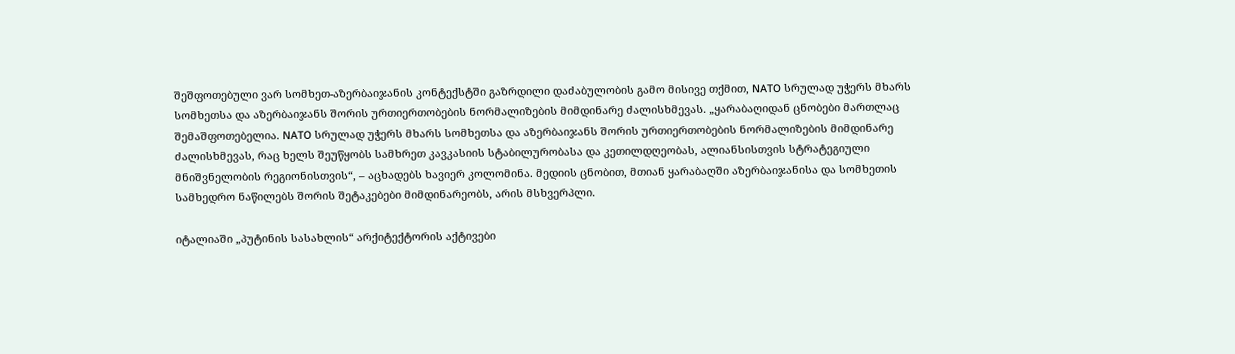შეშფოთებული ვარ სომხეთ-აზერბაიჯანის კონტექსტში გაზრდილი დაძაბულობის გამო მისივე თქმით, NATO სრულად უჭერს მხარს სომხეთსა და აზერბაიჯანს შორის ურთიერთობების ნორმალიზების მიმდინარე ძალისხმევას. „ყარაბაღიდან ცნობები მართლაც შემაშფოთებელია. NATO სრულად უჭერს მხარს სომხეთსა და აზერბაიჯანს შორის ურთიერთობების ნორმალიზების მიმდინარე ძალისხმევას, რაც ხელს შეუწყობს სამხრეთ კავკასიის სტაბილურობასა და კეთილდღეობას, ალიანსისთვის სტრატეგიული მნიშვნელობის რეგიონისთვის“, – აცხადებს ხავიერ კოლომინა. მედიის ცნობით, მთიან ყარაბაღში აზერბაიჯანისა და სომხეთის სამხედრო ნაწილებს შორის შეტაკებები მიმდინარეობს, არის მსხვერპლი.

იტალიაში „პუტინის სასახლის“ არქიტექტორის აქტივები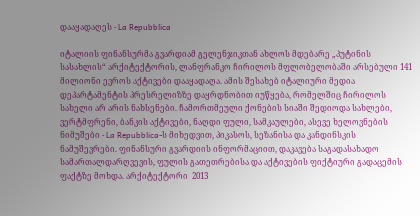დააყადაღეს - La Repubblica

იტალიის ფინანსურმა გვარდიამ გელენჯიკთან ახლოს მდებარე „პუტინის სასახლის“ არქიტექტორის, ლანფრანკო ჩირილოს მფლობელობაში არსებული 141 მილიონი ევროს აქტივები დააყადაღა. ამის შესახებ იტალიური მედია დეპარტამენტის პრესრელიზზე დაყრდნობით იუწყება, რომელშიც ჩირილოს სახელი არ არის ნახსენები. ჩამორთმეული ქონების სიაში შედიოდა სახლები, ვერტმფრენი, ბანკის აქტივები, ნაღდი ფული, სამკაულები, ასევე ხელოვნების ნიმუშები - La Repubblica-ს მიხედვით, პიკასოს, სეზანისა და კანდინსკის ნამუშევრები. ფინანსური გვარდიის ინფორმაციით, დაკავება საგადასახადო სამართალდარღვევის, ფულის გათეთრებისა და აქტივების ფიქტიური გადაცემის ფაქტზე მოხდა. არქიტექტორი  2013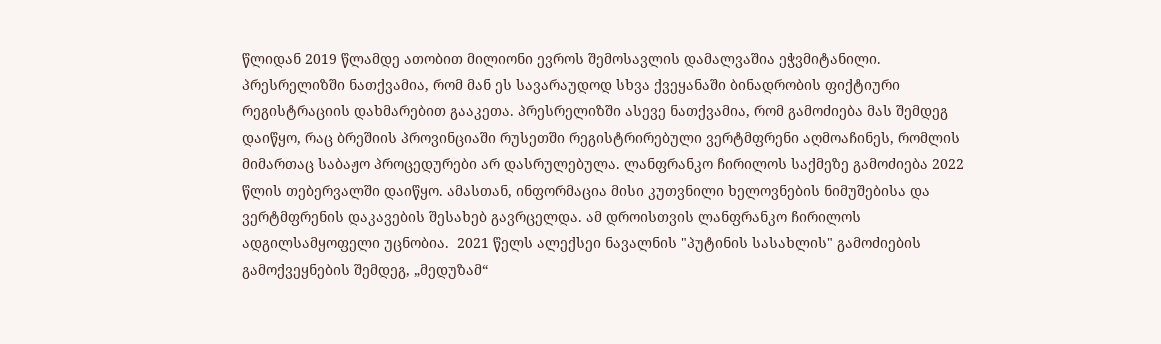წლიდან 2019 წლამდე ათობით მილიონი ევროს შემოსავლის დამალვაშია ეჭვმიტანილი. პრესრელიზში ნათქვამია, რომ მან ეს სავარაუდოდ სხვა ქვეყანაში ბინადრობის ფიქტიური რეგისტრაციის დახმარებით გააკეთა. პრესრელიზში ასევე ნათქვამია, რომ გამოძიება მას შემდეგ დაიწყო, რაც ბრეშიის პროვინციაში რუსეთში რეგისტრირებული ვერტმფრენი აღმოაჩინეს, რომლის მიმართაც საბაჟო პროცედურები არ დასრულებულა. ლანფრანკო ჩირილოს საქმეზე გამოძიება 2022 წლის თებერვალში დაიწყო. ამასთან, ინფორმაცია მისი კუთვნილი ხელოვნების ნიმუშებისა და ვერტმფრენის დაკავების შესახებ გავრცელდა. ამ დროისთვის ლანფრანკო ჩირილოს ადგილსამყოფელი უცნობია.  2021 წელს ალექსეი ნავალნის "პუტინის სასახლის" გამოძიების გამოქვეყნების შემდეგ, „მედუზამ“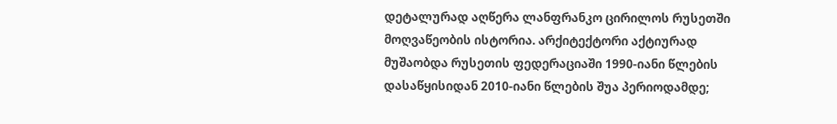დეტალურად აღწერა ლანფრანკო ცირილოს რუსეთში მოღვაწეობის ისტორია. არქიტექტორი აქტიურად მუშაობდა რუსეთის ფედერაციაში 1990-იანი წლების დასაწყისიდან 2010-იანი წლების შუა პერიოდამდე;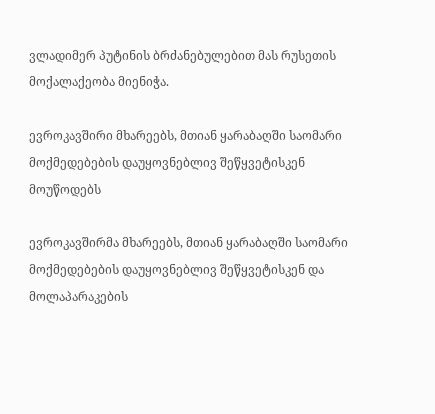ვლადიმერ პუტინის ბრძანებულებით მას რუსეთის მოქალაქეობა მიენიჭა.

ევროკავშირი მხარეებს, მთიან ყარაბაღში საომარი მოქმედებების დაუყოვნებლივ შეწყვეტისკენ მოუწოდებს

ევროკავშირმა მხარეებს, მთიან ყარაბაღში საომარი მოქმედებების დაუყოვნებლივ შეწყვეტისკენ და მოლაპარაკების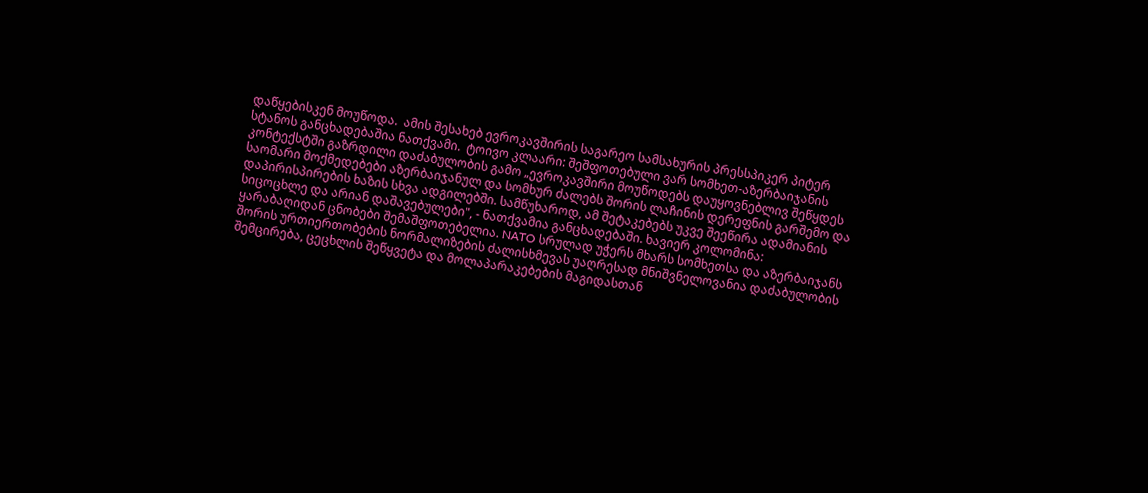დაწყებისკენ მოუწოდა.  ამის შესახებ ევროკავშირის საგარეო სამსახურის პრესსპიკერ პიტერ სტანოს განცხადებაშია ნათქვამი.  ტოივო კლაარი: შეშფოთებული ვარ სომხეთ-აზერბაიჯანის კონტექსტში გაზრდილი დაძაბულობის გამო „ევროკავშირი მოუწოდებს დაუყოვნებლივ შეწყდეს საომარი მოქმედებები აზერბაიჯანულ და სომხურ ძალებს შორის ლაჩინის დერეფნის გარშემო და დაპირისპირების ხაზის სხვა ადგილებში. სამწუხაროდ, ამ შეტაკებებს უკვე შეეწირა ადამიანის სიცოცხლე და არიან დაშავებულები", - ნათქვამია განცხადებაში. ხავიერ კოლომინა: ყარაბაღიდან ცნობები შემაშფოთებელია. NATO სრულად უჭერს მხარს სომხეთსა და აზერბაიჯანს შორის ურთიერთობების ნორმალიზების ძალისხმევას უაღრესად მნიშვნელოვანია დაძაბულობის შემცირება, ცეცხლის შეწყვეტა და მოლაპარაკებების მაგიდასთან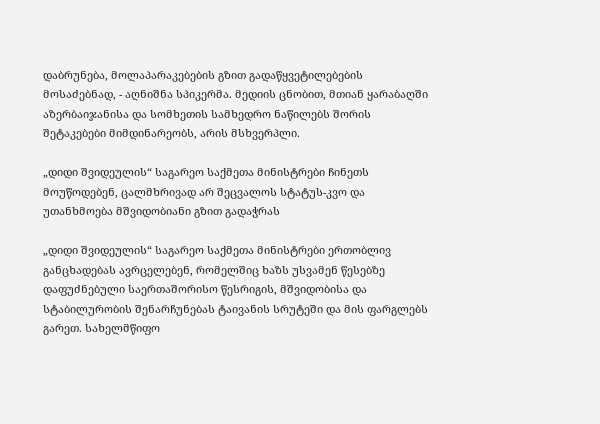დაბრუნება, მოლაპარაკებების გზით გადაწყვეტილებების მოსაძებნად, - აღნიშნა სპიკერმა. მედიის ცნობით, მთიან ყარაბაღში აზერბაიჯანისა და სომხეთის სამხედრო ნაწილებს შორის შეტაკებები მიმდინარეობს, არის მსხვერპლი.

„დიდი შვიდეულის“ საგარეო საქმეთა მინისტრები ჩინეთს მოუწოდებენ, ცალმხრივად არ შეცვალოს სტატუს-კვო და უთანხმოება მშვიდობიანი გზით გადაჭრას

„დიდი შვიდეულის“ საგარეო საქმეთა მინისტრები ერთობლივ განცხადებას ავრცელებენ, რომელშიც ხაზს უსვამენ წესებზე დაფუძნებული საერთაშორისო წესრიგის, მშვიდობისა და სტაბილურობის შენარჩუნებას ტაივანის სრუტეში და მის ფარგლებს გარეთ. სახელმწიფო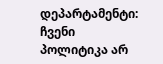დეპარტამენტი: ჩვენი პოლიტიკა არ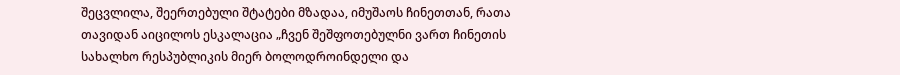შეცვლილა, შეერთებული შტატები მზადაა, იმუშაოს ჩინეთთან, რათა თავიდან აიცილოს ესკალაცია „ჩვენ შეშფოთებულნი ვართ ჩინეთის სახალხო რესპუბლიკის მიერ ბოლოდროინდელი და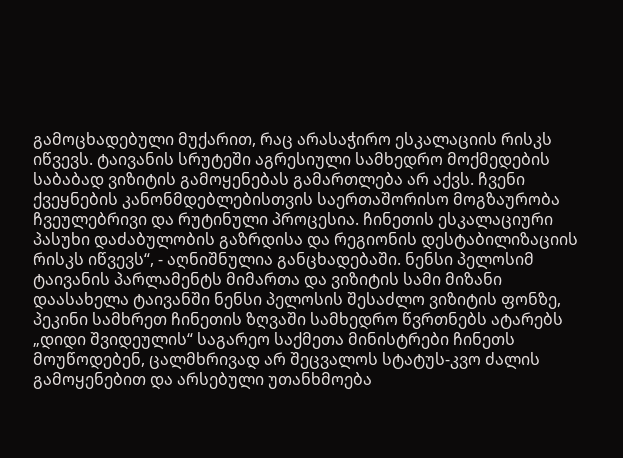გამოცხადებული მუქარით, რაც არასაჭირო ესკალაციის რისკს იწვევს. ტაივანის სრუტეში აგრესიული სამხედრო მოქმედების საბაბად ვიზიტის გამოყენებას გამართლება არ აქვს. ჩვენი ქვეყნების კანონმდებლებისთვის საერთაშორისო მოგზაურობა ჩვეულებრივი და რუტინული პროცესია. ჩინეთის ესკალაციური პასუხი დაძაბულობის გაზრდისა და რეგიონის დესტაბილიზაციის რისკს იწვევს“, - აღნიშნულია განცხადებაში. ნენსი პელოსიმ ტაივანის პარლამენტს მიმართა და ვიზიტის სამი მიზანი დაასახელა ტაივანში ნენსი პელოსის შესაძლო ვიზიტის ფონზე, პეკინი სამხრეთ ჩინეთის ზღვაში სამხედრო წვრთნებს ატარებს „დიდი შვიდეულის“ საგარეო საქმეთა მინისტრები ჩინეთს მოუწოდებენ, ცალმხრივად არ შეცვალოს სტატუს-კვო ძალის გამოყენებით და არსებული უთანხმოება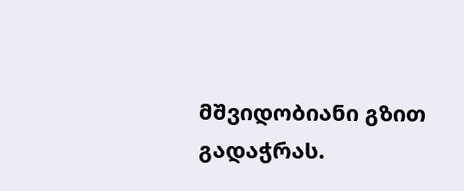მშვიდობიანი გზით გადაჭრას.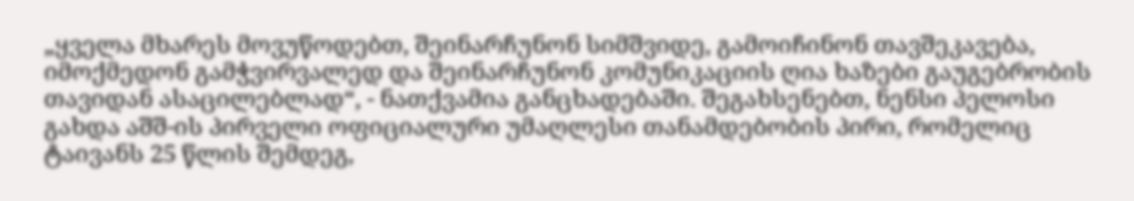„ყველა მხარეს მოვუწოდებთ, შეინარჩუნონ სიმშვიდე, გამოიჩინონ თავშეკავება, იმოქმედონ გამჭვირვალედ და შეინარჩუნონ კომუნიკაციის ღია ხაზები გაუგებრობის თავიდან ასაცილებლად“, - ნათქვამია განცხადებაში. შეგახსენებთ, ნენსი პელოსი გახდა აშშ-ის პირველი ოფიციალური უმაღლესი თანამდებობის პირი, რომელიც ტაივანს 25 წლის შემდეგ,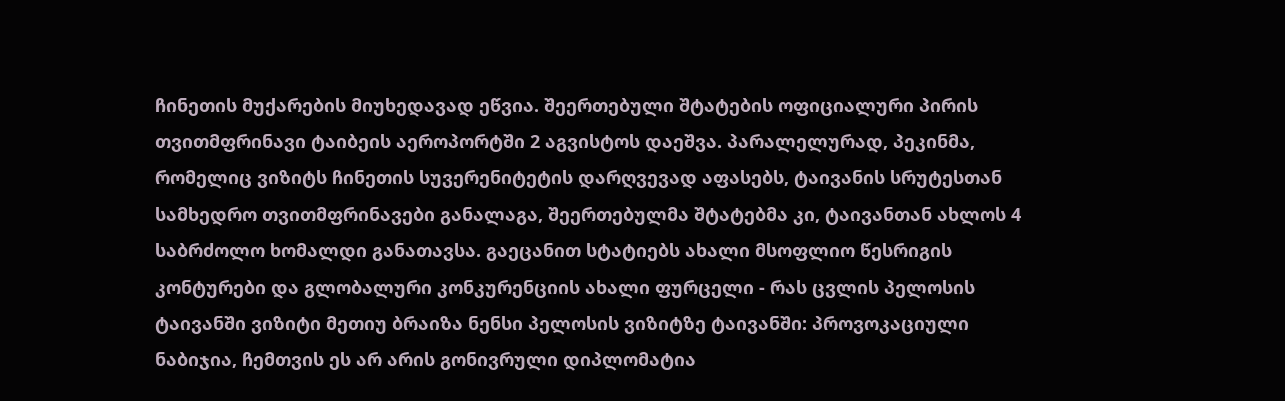ჩინეთის მუქარების მიუხედავად ეწვია. შეერთებული შტატების ოფიციალური პირის თვითმფრინავი ტაიბეის აეროპორტში 2 აგვისტოს დაეშვა. პარალელურად, პეკინმა, რომელიც ვიზიტს ჩინეთის სუვერენიტეტის დარღვევად აფასებს, ტაივანის სრუტესთან სამხედრო თვითმფრინავები განალაგა, შეერთებულმა შტატებმა კი, ტაივანთან ახლოს 4 საბრძოლო ხომალდი განათავსა. გაეცანით სტატიებს ახალი მსოფლიო წესრიგის კონტურები და გლობალური კონკურენციის ახალი ფურცელი - რას ცვლის პელოსის ტაივანში ვიზიტი მეთიუ ბრაიზა ნენსი პელოსის ვიზიტზე ტაივანში: პროვოკაციული ნაბიჯია, ჩემთვის ეს არ არის გონივრული დიპლომატია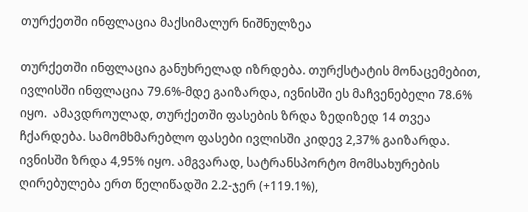თურქეთში ინფლაცია მაქსიმალურ ნიშნულზეა

თურქეთში ინფლაცია განუხრელად იზრდება. თურქსტატის მონაცემებით, ივლისში ინფლაცია 79.6%-მდე გაიზარდა, ივნისში ეს მაჩვენებელი 78.6% იყო.  ამავდროულად, თურქეთში ფასების ზრდა ზედიზედ 14 თვეა ჩქარდება. სამომხმარებლო ფასები ივლისში კიდევ 2,37% გაიზარდა. ივნისში ზრდა 4,95% იყო. ამგვარად, სატრანსპორტო მომსახურების ღირებულება ერთ წელიწადში 2.2-ჯერ (+119.1%),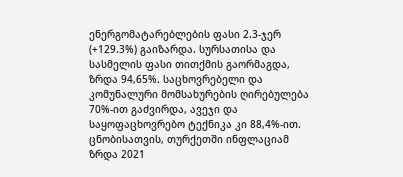ენერგომატარებლების ფასი 2.3-ჯერ (+129.3%) გაიზარდა. სურსათისა და სასმელის ფასი თითქმის გაორმაგდა, ზრდა 94,65%. საცხოვრებელი და კომუნალური მომსახურების ღირებულება 70%-ით გაძვირდა, ავეჯი და საყოფაცხოვრებო ტექნიკა კი 88,4%-ით. ცნობისათვის, თურქეთში ინფლაციამ ზრდა 2021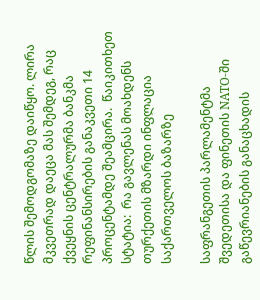წლის შემოდგომაზე დაიწყო. ლირა მკვეთრად დაეცა მას შემდეგ, რაც ქვეყნის ცენტრალურმა ბანკმა რეფინანსირების განაკვეთი 14 პროცენტამდე შეამცირა.  წაიკითხეთ სტატია:  რა გავლენას მოახდენს თურქეთის მზარდი ინფლაცია საქართველოს ბაზარზე

საფრანგეთის პარლამენტმა შვედეთისა და ფინეთის NATO-ში გაწევრიანების განაცხადის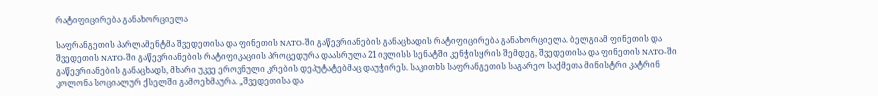რატიფიცირება განახორციელა

საფრანგეთის პარლამენტმა შვედეთისა და ფინეთის NATO-ში გაწევრიანების განაცხადის რატიფიცირება განახორციელა. ბელგიამ ფინეთის და შვედეთის NATO-ში გაწევრიანების რატიფიკაციის პროცედურა დაასრულა 21 ივლისს სენატში კენჭისყრის შემდეგ, შვედეთისა და ფინეთის NATO-ში გაწევრიანების განაცხადს, მხარი უკვე ეროვნული კრების დეპუტატებმაც დაუჭირეს. საკითხს საფრანგეთის საგარეო საქმეთა მინისტრი კატრინ კოლონა სოციალურ ქსელში გამოეხმაურა. „შვედეთისა და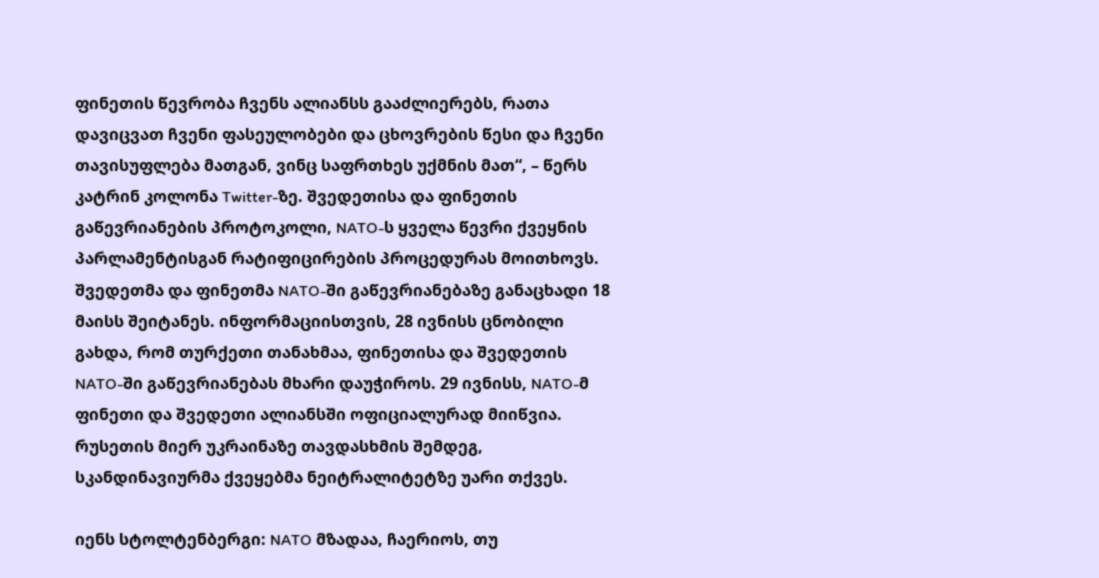ფინეთის წევრობა ჩვენს ალიანსს გააძლიერებს, რათა დავიცვათ ჩვენი ფასეულობები და ცხოვრების წესი და ჩვენი თავისუფლება მათგან, ვინც საფრთხეს უქმნის მათ“, – წერს კატრინ კოლონა Twitter-ზე. შვედეთისა და ფინეთის გაწევრიანების პროტოკოლი, NATO-ს ყველა წევრი ქვეყნის პარლამენტისგან რატიფიცირების პროცედურას მოითხოვს. შვედეთმა და ფინეთმა NATO-ში გაწევრიანებაზე განაცხადი 18 მაისს შეიტანეს. ინფორმაციისთვის, 28 ივნისს ცნობილი გახდა, რომ თურქეთი თანახმაა, ფინეთისა და შვედეთის NATO-ში გაწევრიანებას მხარი დაუჭიროს. 29 ივნისს, NATO-მ ფინეთი და შვედეთი ალიანსში ოფიციალურად მიიწვია. რუსეთის მიერ უკრაინაზე თავდასხმის შემდეგ, სკანდინავიურმა ქვეყებმა ნეიტრალიტეტზე უარი თქვეს.

იენს სტოლტენბერგი: NATO მზადაა, ჩაერიოს, თუ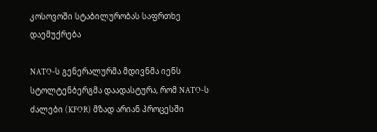კოსოვოში სტაბილურობას საფრთხე დაემუქრება

NATO-ს გენერალურმა მდივნმა იენს სტოლტენბერგმა დაადასტურა, რომ NATO-ს ძალები (KFOR) მზად არიან პროცესში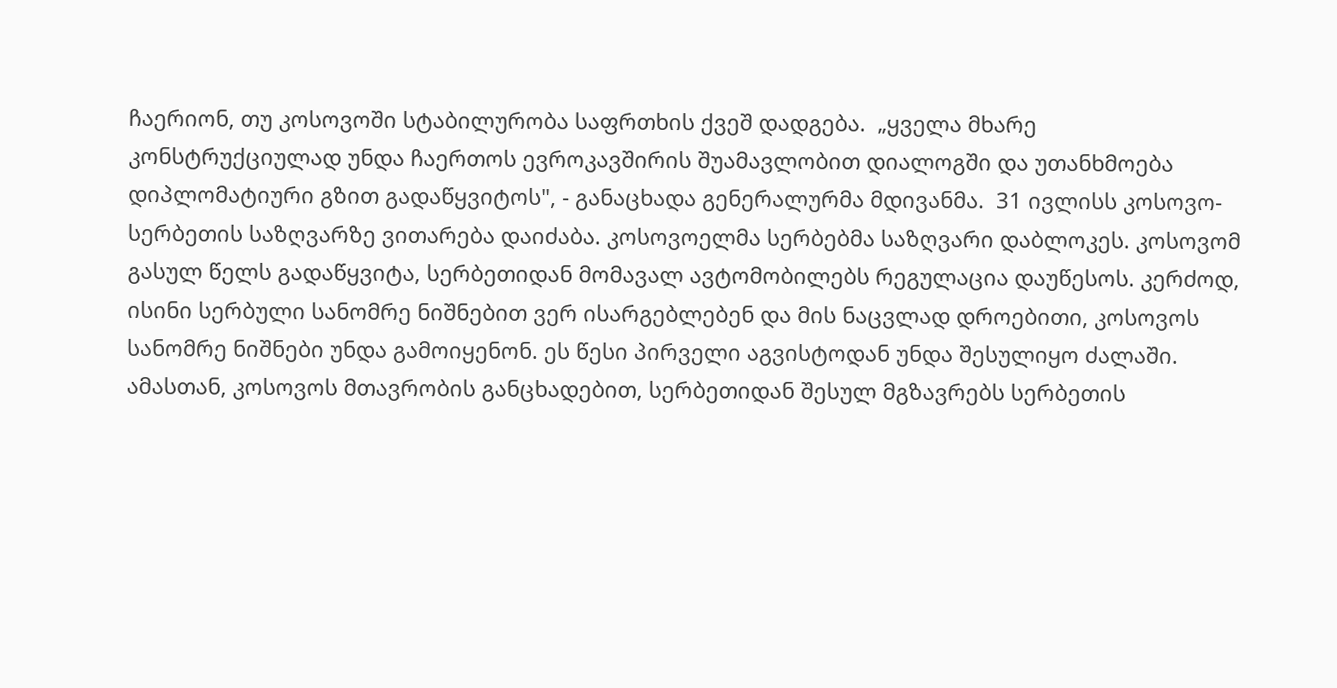ჩაერიონ, თუ კოსოვოში სტაბილურობა საფრთხის ქვეშ დადგება.  „ყველა მხარე კონსტრუქციულად უნდა ჩაერთოს ევროკავშირის შუამავლობით დიალოგში და უთანხმოება დიპლომატიური გზით გადაწყვიტოს", - განაცხადა გენერალურმა მდივანმა.  31 ივლისს კოსოვო-სერბეთის საზღვარზე ვითარება დაიძაბა. კოსოვოელმა სერბებმა საზღვარი დაბლოკეს. კოსოვომ გასულ წელს გადაწყვიტა, სერბეთიდან მომავალ ავტომობილებს რეგულაცია დაუწესოს. კერძოდ, ისინი სერბული სანომრე ნიშნებით ვერ ისარგებლებენ და მის ნაცვლად დროებითი, კოსოვოს სანომრე ნიშნები უნდა გამოიყენონ. ეს წესი პირველი აგვისტოდან უნდა შესულიყო ძალაში. ამასთან, კოსოვოს მთავრობის განცხადებით, სერბეთიდან შესულ მგზავრებს სერბეთის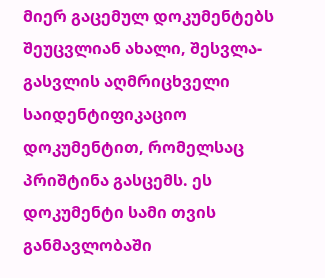მიერ გაცემულ დოკუმენტებს შეუცვლიან ახალი, შესვლა-გასვლის აღმრიცხველი საიდენტიფიკაციო დოკუმენტით, რომელსაც პრიშტინა გასცემს. ეს დოკუმენტი სამი თვის განმავლობაში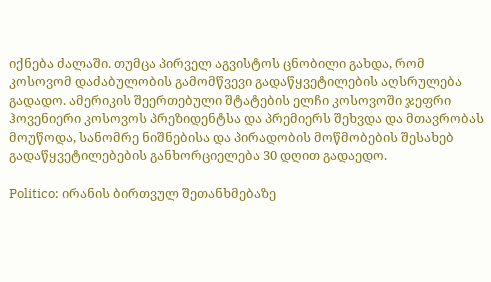იქნება ძალაში. თუმცა პირველ აგვისტოს ცნობილი გახდა, რომ კოსოვომ დაძაბულობის გამომწვევი გადაწყვეტილების აღსრულება გადადო. ამერიკის შეერთებული შტატების ელჩი კოსოვოში ჯეფრი ჰოვენიერი კოსოვოს პრეზიდენტსა და პრემიერს შეხვდა და მთავრობას მოუწოდა, სანომრე ნიშნებისა და პირადობის მოწმობების შესახებ გადაწყვეტილებების განხორციელება 30 დღით გადაედო.

Politico: ირანის ბირთვულ შეთანხმებაზე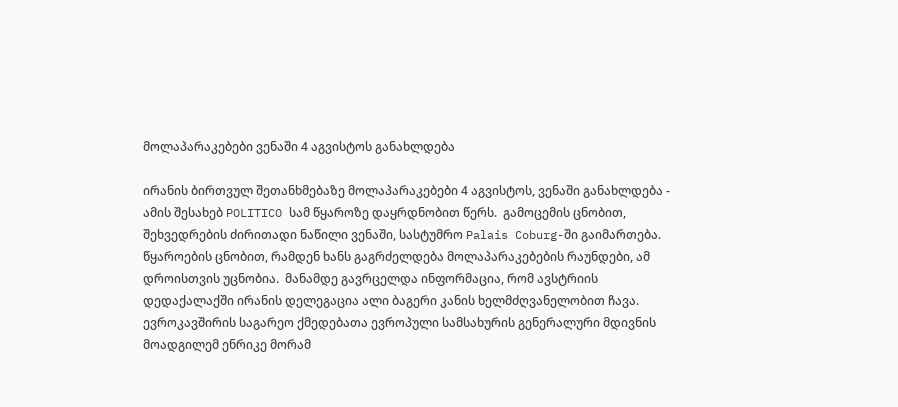მოლაპარაკებები ვენაში 4 აგვისტოს განახლდება

ირანის ბირთვულ შეთანხმებაზე მოლაპარაკებები 4 აგვისტოს, ვენაში განახლდება - ამის შესახებ POLITICO სამ წყაროზე დაყრდნობით წერს.  გამოცემის ცნობით, შეხვედრების ძირითადი ნაწილი ვენაში, სასტუმრო Palais Coburg-ში გაიმართება. წყაროების ცნობით, რამდენ ხანს გაგრძელდება მოლაპარაკებების რაუნდები, ამ დროისთვის უცნობია.  მანამდე გავრცელდა ინფორმაცია, რომ ავსტრიის დედაქალაქში ირანის დელეგაცია ალი ბაგერი კანის ხელმძღვანელობით ჩავა. ევროკავშირის საგარეო ქმედებათა ევროპული სამსახურის გენერალური მდივნის მოადგილემ ენრიკე მორამ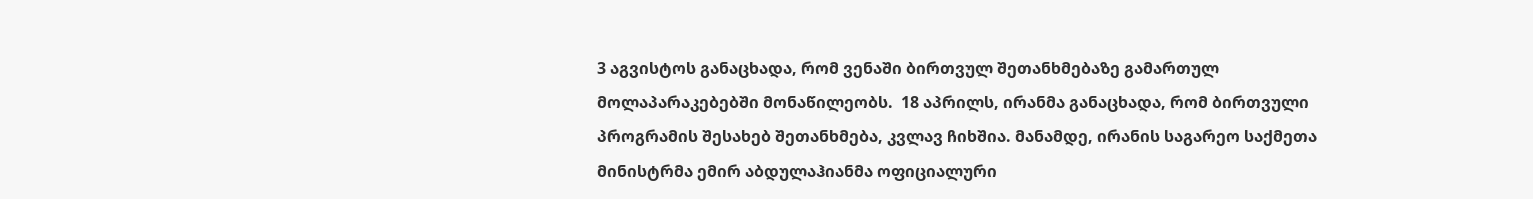3 აგვისტოს განაცხადა, რომ ვენაში ბირთვულ შეთანხმებაზე გამართულ მოლაპარაკებებში მონაწილეობს.  18 აპრილს, ირანმა განაცხადა, რომ ბირთვული პროგრამის შესახებ შეთანხმება, კვლავ ჩიხშია. მანამდე, ირანის საგარეო საქმეთა მინისტრმა ემირ აბდულაჰიანმა ოფიციალური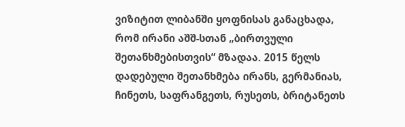ვიზიტით ლიბანში ყოფნისას განაცხადა, რომ ირანი აშშ-სთან „ბირთვული შეთანხმებისთვის“ მზადაა. 2015 წელს დადებული შეთანხმება ირანს, გერმანიას, ჩინეთს, საფრანგეთს, რუსეთს, ბრიტანეთს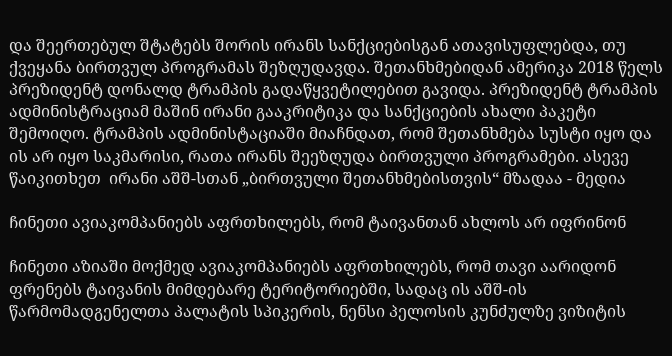და შეერთებულ შტატებს შორის ირანს სანქციებისგან ათავისუფლებდა, თუ ქვეყანა ბირთვულ პროგრამას შეზღუდავდა. შეთანხმებიდან ამერიკა 2018 წელს პრეზიდენტ დონალდ ტრამპის გადაწყვეტილებით გავიდა. პრეზიდენტ ტრამპის ადმინისტრაციამ მაშინ ირანი გააკრიტიკა და სანქციების ახალი პაკეტი შემოიღო. ტრამპის ადმინისტაციაში მიაჩნდათ, რომ შეთანხმება სუსტი იყო და ის არ იყო საკმარისი, რათა ირანს შეეზღუდა ბირთვული პროგრამები. ასევე წაიკითხეთ  ირანი აშშ-სთან „ბირთვული შეთანხმებისთვის“ მზადაა - მედია

ჩინეთი ავიაკომპანიებს აფრთხილებს, რომ ტაივანთან ახლოს არ იფრინონ

ჩინეთი აზიაში მოქმედ ავიაკომპანიებს აფრთხილებს, რომ თავი აარიდონ ფრენებს ტაივანის მიმდებარე ტერიტორიებში, სადაც ის აშშ-ის წარმომადგენელთა პალატის სპიკერის, ნენსი პელოსის კუნძულზე ვიზიტის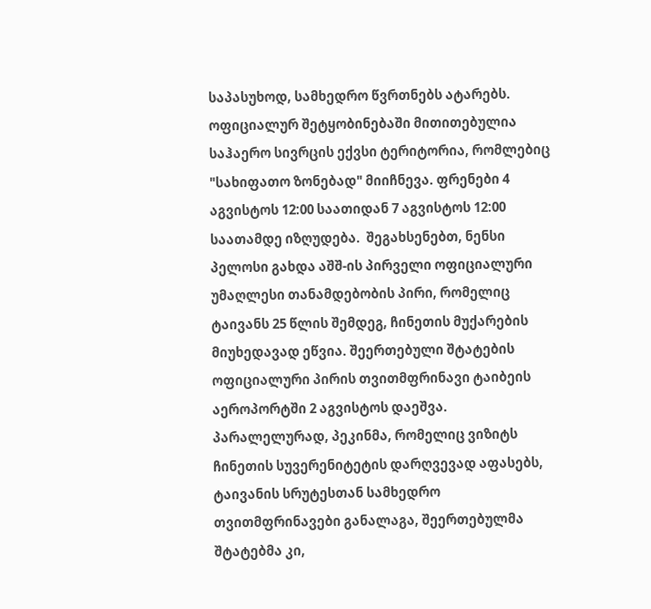საპასუხოდ, სამხედრო წვრთნებს ატარებს.  ოფიციალურ შეტყობინებაში მითითებულია საჰაერო სივრცის ექვსი ტერიტორია, რომლებიც "სახიფათო ზონებად" მიიჩნევა. ფრენები 4 აგვისტოს 12:00 საათიდან 7 აგვისტოს 12:00 საათამდე იზღუდება.  შეგახსენებთ, ნენსი პელოსი გახდა აშშ-ის პირველი ოფიციალური უმაღლესი თანამდებობის პირი, რომელიც ტაივანს 25 წლის შემდეგ, ჩინეთის მუქარების მიუხედავად ეწვია. შეერთებული შტატების ოფიციალური პირის თვითმფრინავი ტაიბეის აეროპორტში 2 აგვისტოს დაეშვა. პარალელურად, პეკინმა, რომელიც ვიზიტს ჩინეთის სუვერენიტეტის დარღვევად აფასებს, ტაივანის სრუტესთან სამხედრო თვითმფრინავები განალაგა, შეერთებულმა შტატებმა კი,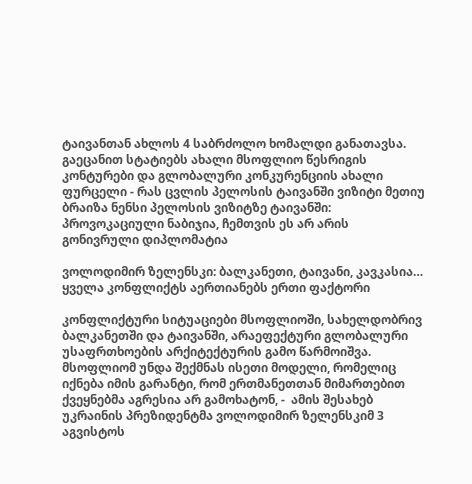ტაივანთან ახლოს 4 საბრძოლო ხომალდი განათავსა. გაეცანით სტატიებს ახალი მსოფლიო წესრიგის კონტურები და გლობალური კონკურენციის ახალი ფურცელი - რას ცვლის პელოსის ტაივანში ვიზიტი მეთიუ ბრაიზა ნენსი პელოსის ვიზიტზე ტაივანში: პროვოკაციული ნაბიჯია, ჩემთვის ეს არ არის გონივრული დიპლომატია

ვოლოდიმირ ზელენსკი: ბალკანეთი, ტაივანი, კავკასია… ყველა კონფლიქტს აერთიანებს ერთი ფაქტორი

კონფლიქტური სიტუაციები მსოფლიოში, სახელდობრივ ბალკანეთში და ტაივანში, არაეფექტური გლობალური უსაფრთხოების არქიტექტურის გამო წარმოიშვა. მსოფლიომ უნდა შექმნას ისეთი მოდელი, რომელიც იქნება იმის გარანტი, რომ ერთმანეთთან მიმართებით ქვეყნებმა აგრესია არ გამოხატონ, -  ამის შესახებ უკრაინის პრეზიდენტმა ვოლოდიმირ ზელენსკიმ 3 აგვისტოს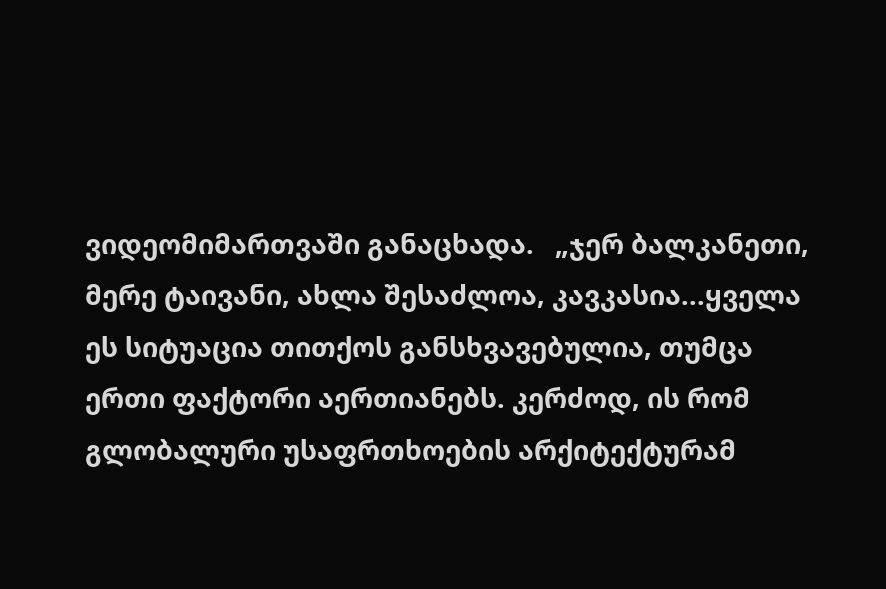ვიდეომიმართვაში განაცხადა.   „ჯერ ბალკანეთი, მერე ტაივანი, ახლა შესაძლოა, კავკასია...ყველა ეს სიტუაცია თითქოს განსხვავებულია, თუმცა ერთი ფაქტორი აერთიანებს. კერძოდ, ის რომ გლობალური უსაფრთხოების არქიტექტურამ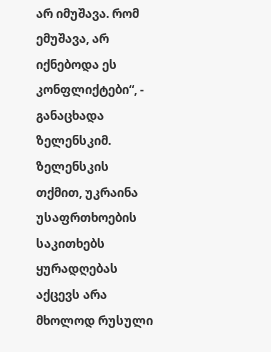არ იმუშავა. რომ ემუშავა, არ იქნებოდა ეს კონფლიქტები“, - განაცხადა ზელენსკიმ.   ზელენსკის თქმით, უკრაინა უსაფრთხოების საკითხებს ყურადღებას აქცევს არა მხოლოდ რუსული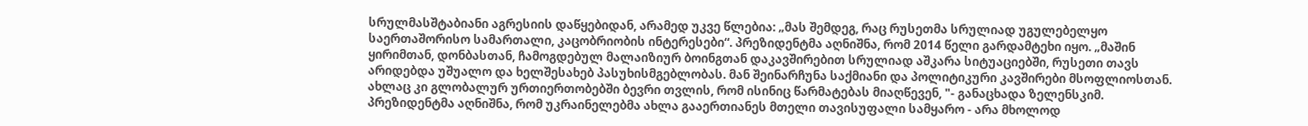სრულმასშტაბიანი აგრესიის დაწყებიდან, არამედ უკვე წლებია: „მას შემდეგ, რაც რუსეთმა სრულიად უგულებელყო საერთაშორისო სამართალი, კაცობრიობის ინტერესები“. პრეზიდენტმა აღნიშნა, რომ 2014 წელი გარდამტეხი იყო. „მაშინ ყირიმთან, დონბასთან, ჩამოგდებულ მალაიზიურ ბოინგთან დაკავშირებით სრულიად აშკარა სიტუაციებში, რუსეთი თავს არიდებდა უშუალო და ხელშესახებ პასუხისმგებლობას. მან შეინარჩუნა საქმიანი და პოლიტიკური კავშირები მსოფლიოსთან. ახლაც კი გლობალურ ურთიერთობებში ბევრი თვლის, რომ ისინიც წარმატებას მიაღწევენ, "- განაცხადა ზელენსკიმ. პრეზიდენტმა აღნიშნა, რომ უკრაინელებმა ახლა გააერთიანეს მთელი თავისუფალი სამყარო - არა მხოლოდ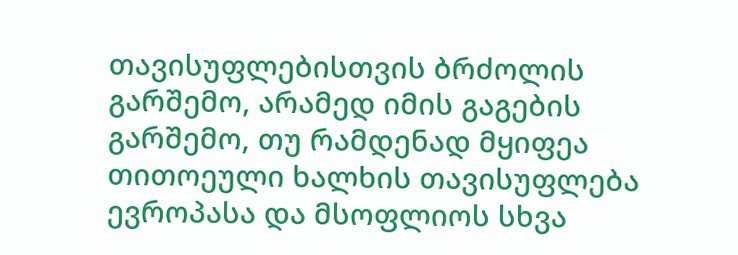თავისუფლებისთვის ბრძოლის გარშემო, არამედ იმის გაგების გარშემო, თუ რამდენად მყიფეა თითოეული ხალხის თავისუფლება ევროპასა და მსოფლიოს სხვა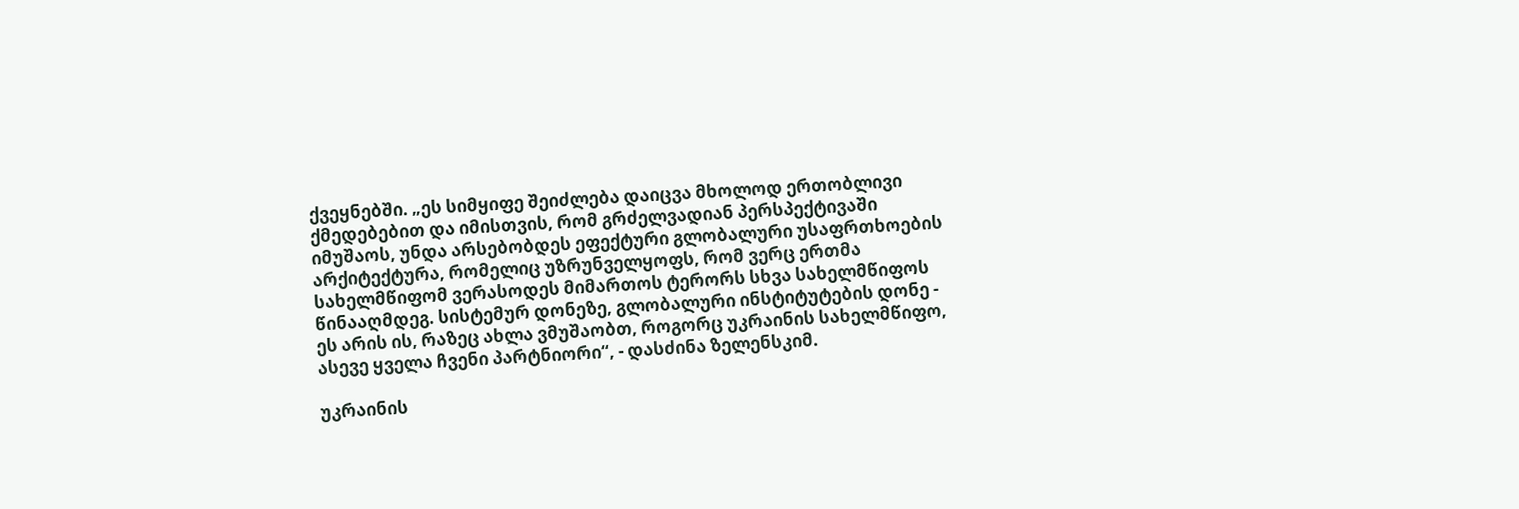ქვეყნებში. „ეს სიმყიფე შეიძლება დაიცვა მხოლოდ ერთობლივი ქმედებებით და იმისთვის, რომ გრძელვადიან პერსპექტივაში იმუშაოს, უნდა არსებობდეს ეფექტური გლობალური უსაფრთხოების არქიტექტურა, რომელიც უზრუნველყოფს, რომ ვერც ერთმა სახელმწიფომ ვერასოდეს მიმართოს ტერორს სხვა სახელმწიფოს წინააღმდეგ. სისტემურ დონეზე, გლობალური ინსტიტუტების დონე - ეს არის ის, რაზეც ახლა ვმუშაობთ, როგორც უკრაინის სახელმწიფო, ასევე ყველა ჩვენი პარტნიორი“, - დასძინა ზელენსკიმ.

უკრაინის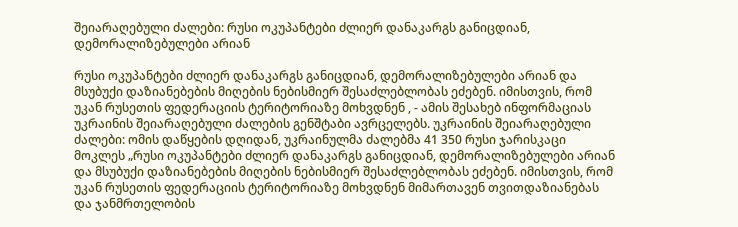შეიარაღებული ძალები: რუსი ოკუპანტები ძლიერ დანაკარგს განიცდიან, დემორალიზებულები არიან

რუსი ოკუპანტები ძლიერ დანაკარგს განიცდიან, დემორალიზებულები არიან და მსუბუქი დაზიანებების მიღების ნებისმიერ შესაძლებლობას ეძებენ. იმისთვის, რომ უკან რუსეთის ფედერაციის ტერიტორიაზე მოხვდნენ , - ამის შესახებ ინფორმაციას უკრაინის შეიარაღებული ძალების გენშტაბი ავრცელებს. უკრაინის შეიარაღებული ძალები: ომის დაწყების დღიდან, უკრაინულმა ძალებმა 41 350 რუსი ჯარისკაცი მოკლეს „რუსი ოკუპანტები ძლიერ დანაკარგს განიცდიან, დემორალიზებულები არიან და მსუბუქი დაზიანებების მიღების ნებისმიერ შესაძლებლობას ეძებენ. იმისთვის, რომ უკან რუსეთის ფედერაციის ტერიტორიაზე მოხვდნენ მიმართავენ თვითდაზიანებას და ჯანმრთელობის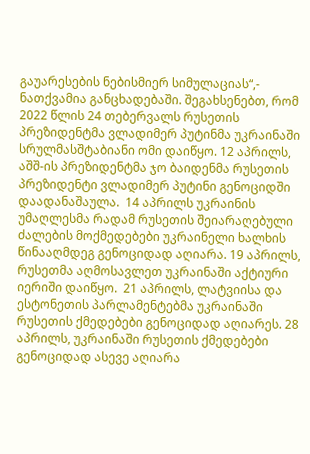გაუარესების ნებისმიერ სიმულაციას“,- ნათქვამია განცხადებაში. შეგახსენებთ, რომ 2022 წლის 24 თებერვალს რუსეთის პრეზიდენტმა ვლადიმერ პუტინმა უკრაინაში სრულმასშტაბიანი ომი დაიწყო. 12 აპრილს, აშშ-ის პრეზიდენტმა ჯო ბაიდენმა რუსეთის პრეზიდენტი ვლადიმერ პუტინი გენოციდში დაადანაშაულა.  14 აპრილს უკრაინის უმაღლესმა რადამ რუსეთის შეიარაღებული ძალების მოქმედებები უკრაინელი ხალხის წინააღმდეგ გენოციდად აღიარა. 19 აპრილს, რუსეთმა აღმოსავლეთ უკრაინაში აქტიური იერიში დაიწყო.  21 აპრილს, ლატვიისა და ესტონეთის პარლამენტებმა უკრაინაში რუსეთის ქმედებები გენოციდად აღიარეს. 28 აპრილს, უკრაინაში რუსეთის ქმედებები გენოციდად ასევე აღიარა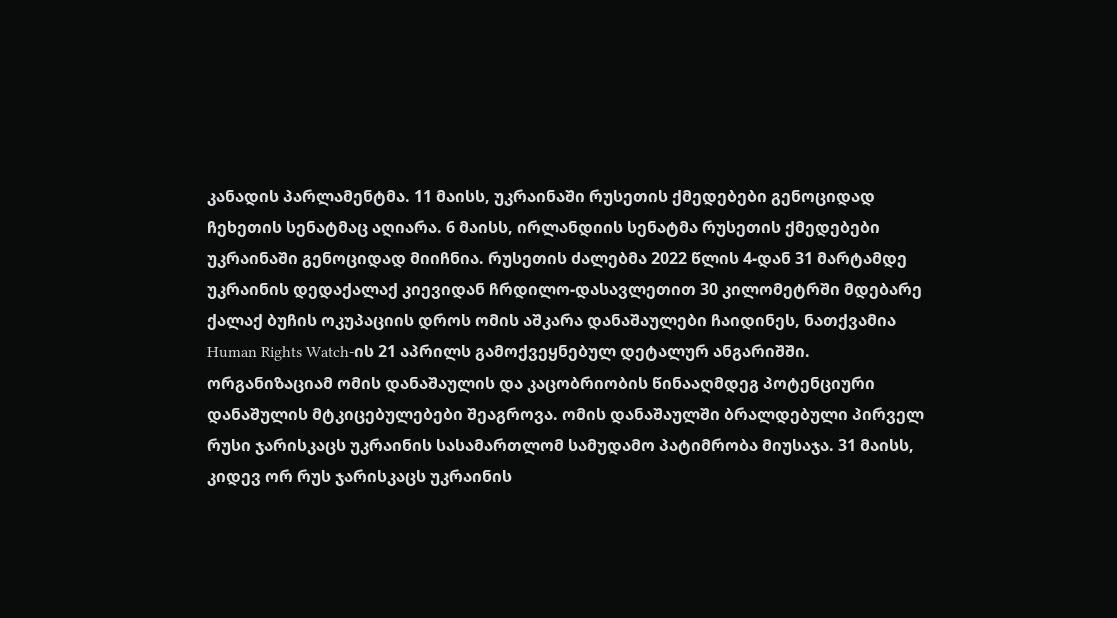კანადის პარლამენტმა. 11 მაისს, უკრაინაში რუსეთის ქმედებები გენოციდად ჩეხეთის სენატმაც აღიარა. 6 მაისს, ირლანდიის სენატმა რუსეთის ქმედებები უკრაინაში გენოციდად მიიჩნია. რუსეთის ძალებმა 2022 წლის 4-დან 31 მარტამდე უკრაინის დედაქალაქ კიევიდან ჩრდილო-დასავლეთით 30 კილომეტრში მდებარე ქალაქ ბუჩის ოკუპაციის დროს ომის აშკარა დანაშაულები ჩაიდინეს, ნათქვამია Human Rights Watch-ის 21 აპრილს გამოქვეყნებულ დეტალურ ანგარიშში. ორგანიზაციამ ომის დანაშაულის და კაცობრიობის წინააღმდეგ პოტენციური დანაშულის მტკიცებულებები შეაგროვა. ომის დანაშაულში ბრალდებული პირველ რუსი ჯარისკაცს უკრაინის სასამართლომ სამუდამო პატიმრობა მიუსაჯა. 31 მაისს, კიდევ ორ რუს ჯარისკაცს უკრაინის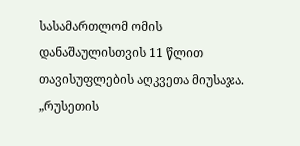სასამართლომ ომის დანაშაულისთვის 11 წლით თავისუფლების აღკვეთა მიუსაჯა. „რუსეთის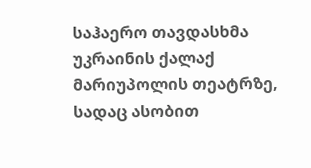საჰაერო თავდასხმა უკრაინის ქალაქ მარიუპოლის თეატრზე, სადაც ასობით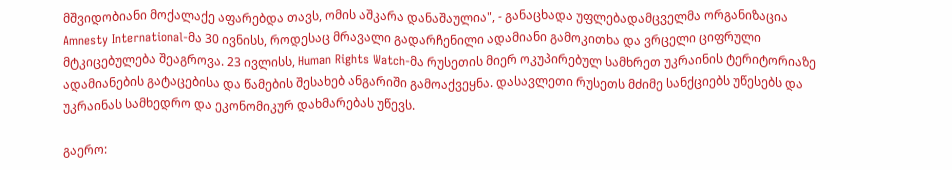მშვიდობიანი მოქალაქე აფარებდა თავს, ომის აშკარა დანაშაულია", - განაცხადა უფლებადამცველმა ორგანიზაცია Amnesty International-მა 30 ივნისს, როდესაც მრავალი გადარჩენილი ადამიანი გამოკითხა და ვრცელი ციფრული მტკიცებულება შეაგროვა. 23 ივლისს, Human Rights Watch-მა რუსეთის მიერ ოკუპირებულ სამხრეთ უკრაინის ტერიტორიაზე ადამიანების გატაცებისა და წამების შესახებ ანგარიში გამოაქვეყნა. დასავლეთი რუსეთს მძიმე სანქციებს უწესებს და უკრაინას სამხედრო და ეკონომიკურ დახმარებას უწევს.

გაერო: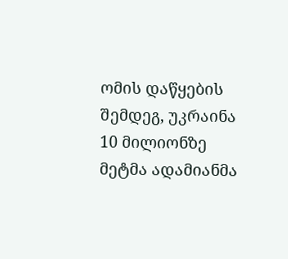ომის დაწყების შემდეგ, უკრაინა 10 მილიონზე მეტმა ადამიანმა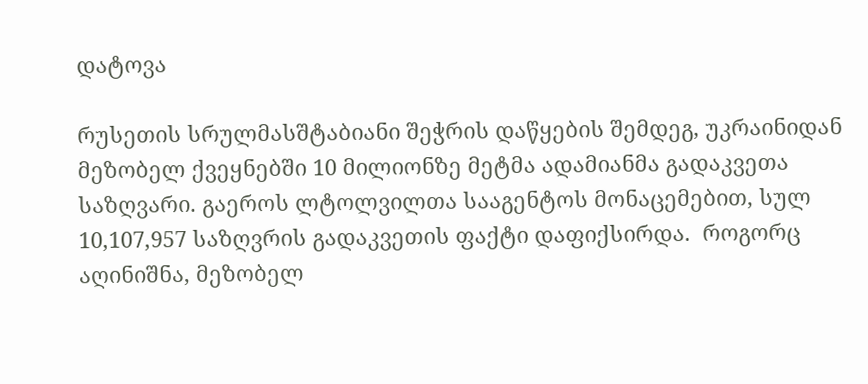დატოვა

რუსეთის სრულმასშტაბიანი შეჭრის დაწყების შემდეგ, უკრაინიდან მეზობელ ქვეყნებში 10 მილიონზე მეტმა ადამიანმა გადაკვეთა საზღვარი. გაეროს ლტოლვილთა სააგენტოს მონაცემებით, სულ 10,107,957 საზღვრის გადაკვეთის ფაქტი დაფიქსირდა.  როგორც აღინიშნა, მეზობელ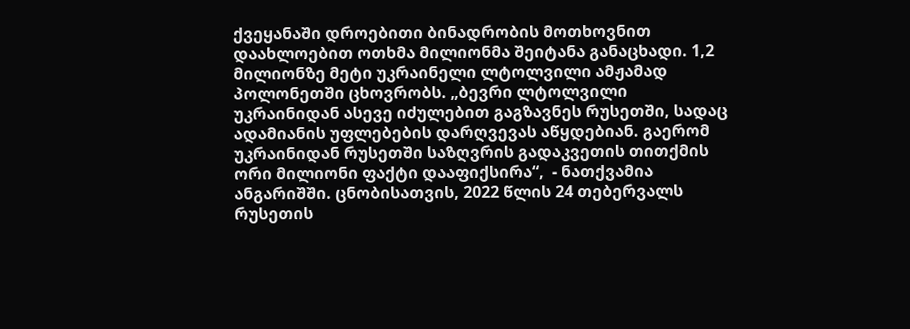ქვეყანაში დროებითი ბინადრობის მოთხოვნით დაახლოებით ოთხმა მილიონმა შეიტანა განაცხადი. 1,2 მილიონზე მეტი უკრაინელი ლტოლვილი ამჟამად პოლონეთში ცხოვრობს. „ბევრი ლტოლვილი უკრაინიდან ასევე იძულებით გაგზავნეს რუსეთში, სადაც ადამიანის უფლებების დარღვევას აწყდებიან. გაერომ უკრაინიდან რუსეთში საზღვრის გადაკვეთის თითქმის ორი მილიონი ფაქტი დააფიქსირა“,  - ნათქვამია ანგარიშში. ცნობისათვის, 2022 წლის 24 თებერვალს რუსეთის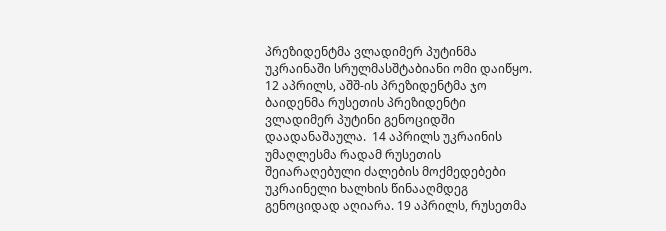პრეზიდენტმა ვლადიმერ პუტინმა უკრაინაში სრულმასშტაბიანი ომი დაიწყო. 12 აპრილს, აშშ-ის პრეზიდენტმა ჯო ბაიდენმა რუსეთის პრეზიდენტი ვლადიმერ პუტინი გენოციდში დაადანაშაულა.  14 აპრილს უკრაინის უმაღლესმა რადამ რუსეთის შეიარაღებული ძალების მოქმედებები უკრაინელი ხალხის წინააღმდეგ გენოციდად აღიარა. 19 აპრილს, რუსეთმა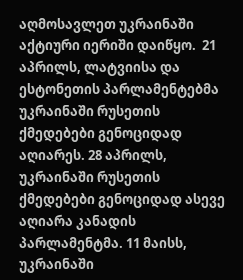აღმოსავლეთ უკრაინაში აქტიური იერიში დაიწყო.  21 აპრილს, ლატვიისა და ესტონეთის პარლამენტებმა უკრაინაში რუსეთის ქმედებები გენოციდად აღიარეს. 28 აპრილს, უკრაინაში რუსეთის ქმედებები გენოციდად ასევე აღიარა კანადის პარლამენტმა. 11 მაისს, უკრაინაში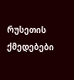რუსეთის ქმედებები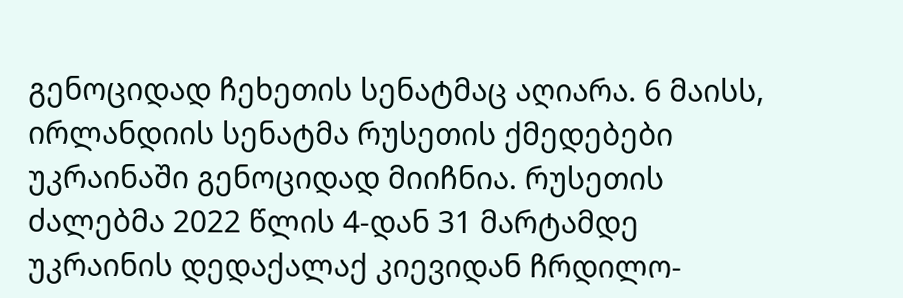გენოციდად ჩეხეთის სენატმაც აღიარა. 6 მაისს, ირლანდიის სენატმა რუსეთის ქმედებები უკრაინაში გენოციდად მიიჩნია. რუსეთის ძალებმა 2022 წლის 4-დან 31 მარტამდე უკრაინის დედაქალაქ კიევიდან ჩრდილო-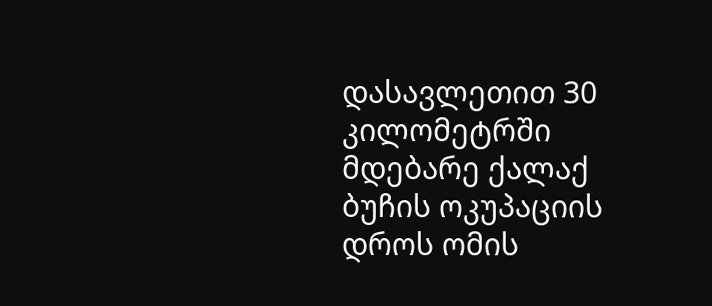დასავლეთით 30 კილომეტრში მდებარე ქალაქ ბუჩის ოკუპაციის დროს ომის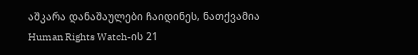აშკარა დანაშაულები ჩაიდინეს, ნათქვამია Human Rights Watch-ის 21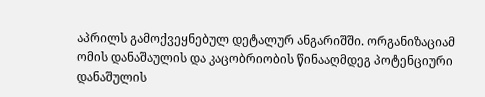აპრილს გამოქვეყნებულ დეტალურ ანგარიშში. ორგანიზაციამ ომის დანაშაულის და კაცობრიობის წინააღმდეგ პოტენციური დანაშულის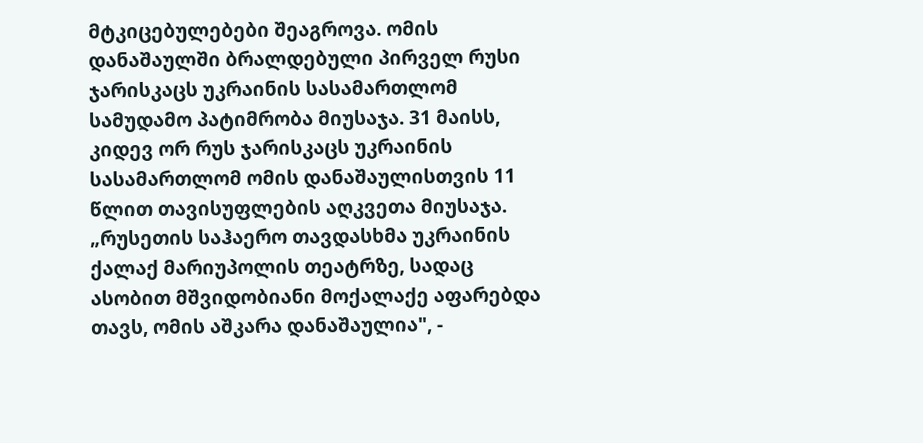მტკიცებულებები შეაგროვა. ომის დანაშაულში ბრალდებული პირველ რუსი ჯარისკაცს უკრაინის სასამართლომ სამუდამო პატიმრობა მიუსაჯა. 31 მაისს, კიდევ ორ რუს ჯარისკაცს უკრაინის სასამართლომ ომის დანაშაულისთვის 11 წლით თავისუფლების აღკვეთა მიუსაჯა. „რუსეთის საჰაერო თავდასხმა უკრაინის ქალაქ მარიუპოლის თეატრზე, სადაც ასობით მშვიდობიანი მოქალაქე აფარებდა თავს, ომის აშკარა დანაშაულია", -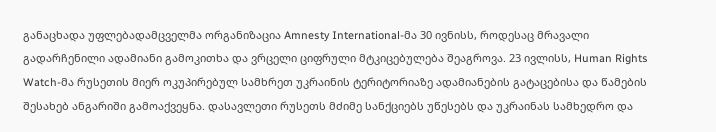განაცხადა უფლებადამცველმა ორგანიზაცია Amnesty International-მა 30 ივნისს, როდესაც მრავალი გადარჩენილი ადამიანი გამოკითხა და ვრცელი ციფრული მტკიცებულება შეაგროვა. 23 ივლისს, Human Rights Watch-მა რუსეთის მიერ ოკუპირებულ სამხრეთ უკრაინის ტერიტორიაზე ადამიანების გატაცებისა და წამების შესახებ ანგარიში გამოაქვეყნა. დასავლეთი რუსეთს მძიმე სანქციებს უწესებს და უკრაინას სამხედრო და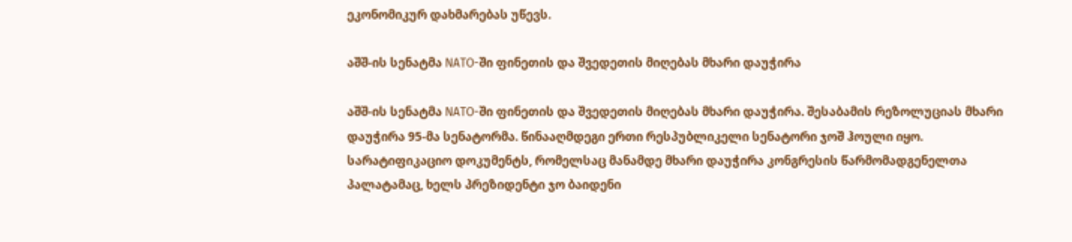ეკონომიკურ დახმარებას უწევს.

აშშ-ის სენატმა NATO-ში ფინეთის და შვედეთის მიღებას მხარი დაუჭირა

აშშ-ის სენატმა NATO-ში ფინეთის და შვედეთის მიღებას მხარი დაუჭირა. შესაბამის რეზოლუციას მხარი დაუჭირა 95-მა სენატორმა. წინააღმდეგი ერთი რესპუბლიკელი სენატორი ჯოშ ჰოული იყო. სარატიფიკაციო დოკუმენტს, რომელსაც მანამდე მხარი დაუჭირა კონგრესის წარმომადგენელთა პალატამაც, ხელს პრეზიდენტი ჯო ბაიდენი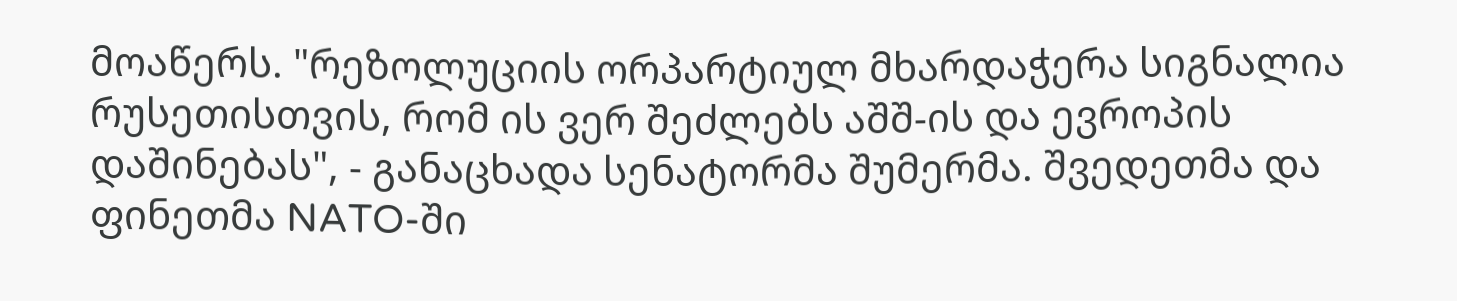მოაწერს. "რეზოლუციის ორპარტიულ მხარდაჭერა სიგნალია რუსეთისთვის, რომ ის ვერ შეძლებს აშშ-ის და ევროპის დაშინებას", - განაცხადა სენატორმა შუმერმა. შვედეთმა და ფინეთმა NATO-ში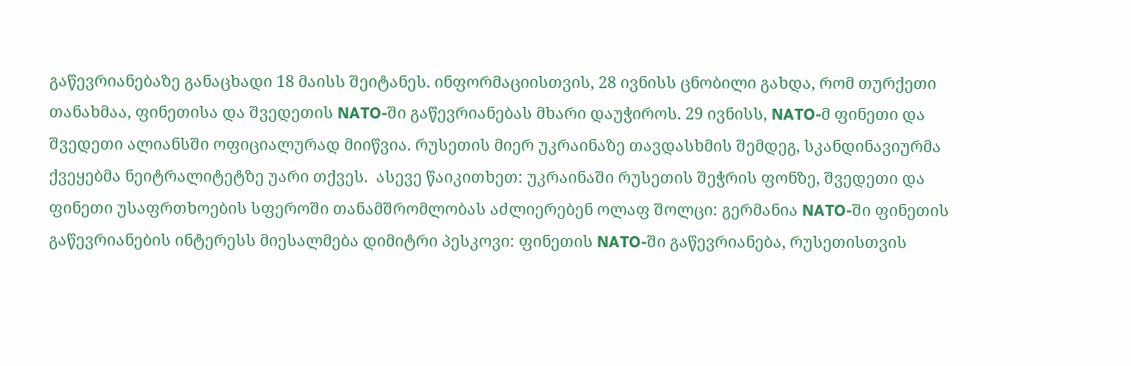გაწევრიანებაზე განაცხადი 18 მაისს შეიტანეს. ინფორმაციისთვის, 28 ივნისს ცნობილი გახდა, რომ თურქეთი თანახმაა, ფინეთისა და შვედეთის NATO-ში გაწევრიანებას მხარი დაუჭიროს. 29 ივნისს, NATO-მ ფინეთი და შვედეთი ალიანსში ოფიციალურად მიიწვია. რუსეთის მიერ უკრაინაზე თავდასხმის შემდეგ, სკანდინავიურმა ქვეყებმა ნეიტრალიტეტზე უარი თქვეს.  ასევე წაიკითხეთ: უკრაინაში რუსეთის შეჭრის ფონზე, შვედეთი და ფინეთი უსაფრთხოების სფეროში თანამშრომლობას აძლიერებენ ოლაფ შოლცი: გერმანია NATO-ში ფინეთის გაწევრიანების ინტერესს მიესალმება დიმიტრი პესკოვი: ფინეთის NATO-ში გაწევრიანება, რუსეთისთვის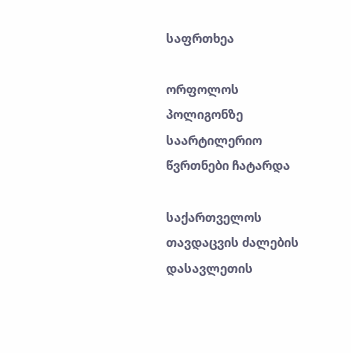საფრთხეა

ორფოლოს პოლიგონზე საარტილერიო წვრთნები ჩატარდა

საქართველოს თავდაცვის ძალების დასავლეთის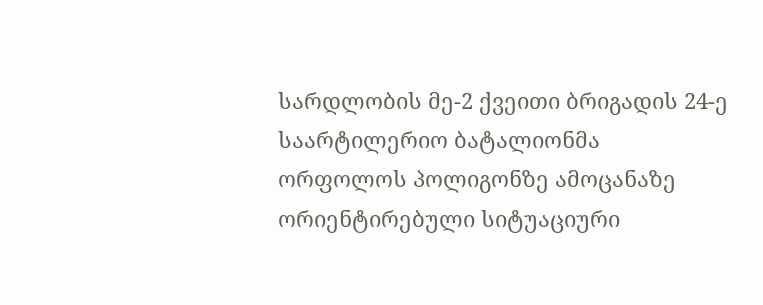სარდლობის მე-2 ქვეითი ბრიგადის 24-ე საარტილერიო ბატალიონმა ორფოლოს პოლიგონზე ამოცანაზე ორიენტირებული სიტუაციური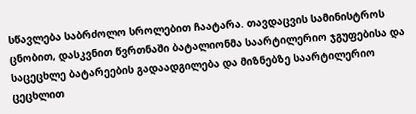სწავლება საბრძოლო სროლებით ჩაატარა. თავდაცვის სამინისტროს ცნობით, დასკვნით წვრთნაში ბატალიონმა საარტილერიო ჯგუფებისა და საცეცხლე ბატარეების გადაადგილება და მიზნებზე საარტილერიო ცეცხლით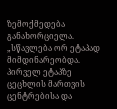ზემოქმედება განახორციელა. „სწავლება ორ ეტაპად მიმდინარეობდა. პირველ ეტაპზე ცეცხლის მართვის ცენტრებისა და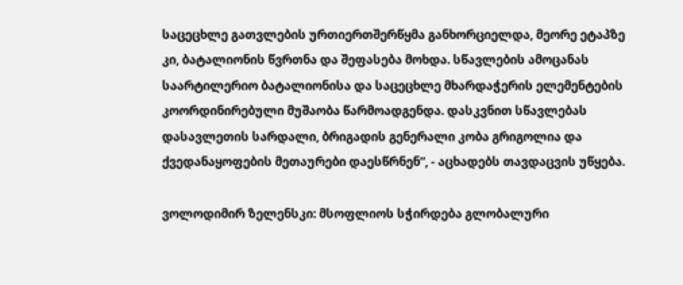საცეცხლე გათვლების ურთიერთშერწყმა განხორციელდა, მეორე ეტაპზე კი, ბატალიონის წვრთნა და შეფასება მოხდა. სწავლების ამოცანას საარტილერიო ბატალიონისა და საცეცხლე მხარდაჭერის ელემენტების კოორდინირებული მუშაობა წარმოადგენდა. დასკვნით სწავლებას დასავლეთის სარდალი, ბრიგადის გენერალი კობა გრიგოლია და ქვედანაყოფების მეთაურები დაესწრნენ“, - აცხადებს თავდაცვის უწყება.

ვოლოდიმირ ზელენსკი: მსოფლიოს სჭირდება გლობალური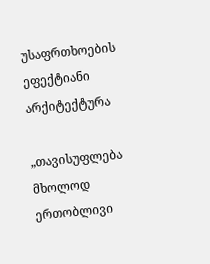უსაფრთხოების ეფექტიანი არქიტექტურა

„თავისუფლება მხოლოდ ერთობლივი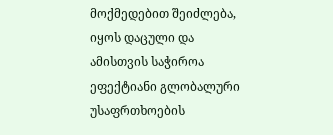მოქმედებით შეიძლება, იყოს დაცული და ამისთვის საჭიროა ეფექტიანი გლობალური უსაფრთხოების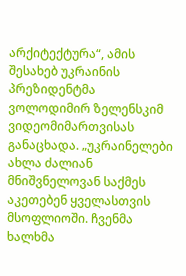არქიტექტურა“, ამის შესახებ უკრაინის პრეზიდენტმა ვოლოდიმირ ზელენსკიმ ვიდეომიმართვისას განაცხადა. „უკრაინელები ახლა ძალიან მნიშვნელოვან საქმეს აკეთებენ ყველასთვის მსოფლიოში. ჩვენმა ხალხმა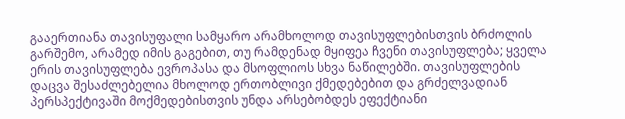გააერთიანა თავისუფალი სამყარო არამხოლოდ თავისუფლებისთვის ბრძოლის გარშემო, არამედ იმის გაგებით, თუ რამდენად მყიფეა ჩვენი თავისუფლება; ყველა ერის თავისუფლება ევროპასა და მსოფლიოს სხვა ნაწილებში. თავისუფლების დაცვა შესაძლებელია მხოლოდ ერთობლივი ქმედებებით და გრძელვადიან პერსპექტივაში მოქმედებისთვის უნდა არსებობდეს ეფექტიანი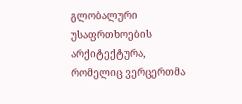გლობალური უსაფრთხოების არქიტექტურა, რომელიც ვერცერთმა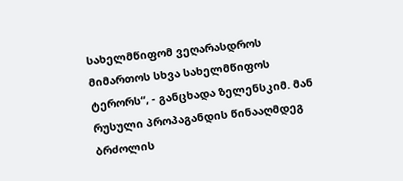სახელმწიფომ ვეღარასდროს მიმართოს სხვა სახელმწიფოს ტერორს“, - განცხადა ზელენსკიმ. მან რუსული პროპაგანდის წინააღმდეგ ბრძოლის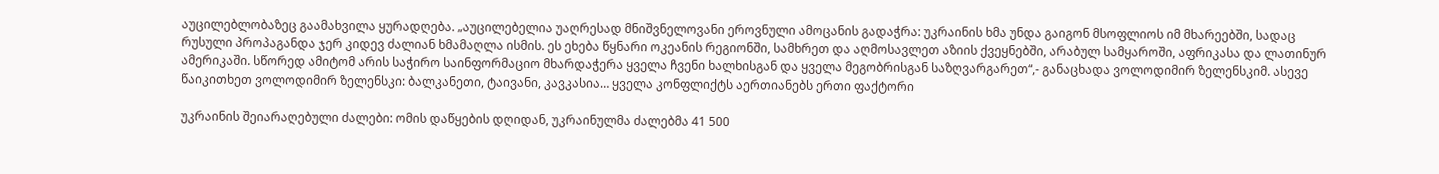აუცილებლობაზეც გაამახვილა ყურადღება. „აუცილებელია უაღრესად მნიშვნელოვანი ეროვნული ამოცანის გადაჭრა: უკრაინის ხმა უნდა გაიგონ მსოფლიოს იმ მხარეებში, სადაც რუსული პროპაგანდა ჯერ კიდევ ძალიან ხმამაღლა ისმის. ეს ეხება წყნარი ოკეანის რეგიონში, სამხრეთ და აღმოსავლეთ აზიის ქვეყნებში, არაბულ სამყაროში, აფრიკასა და ლათინურ ამერიკაში. სწორედ ამიტომ არის საჭირო საინფორმაციო მხარდაჭერა ყველა ჩვენი ხალხისგან და ყველა მეგობრისგან საზღვარგარეთ“,- განაცხადა ვოლოდიმირ ზელენსკიმ. ასევე წაიკითხეთ ვოლოდიმირ ზელენსკი: ბალკანეთი, ტაივანი, კავკასია… ყველა კონფლიქტს აერთიანებს ერთი ფაქტორი

უკრაინის შეიარაღებული ძალები: ომის დაწყების დღიდან, უკრაინულმა ძალებმა 41 500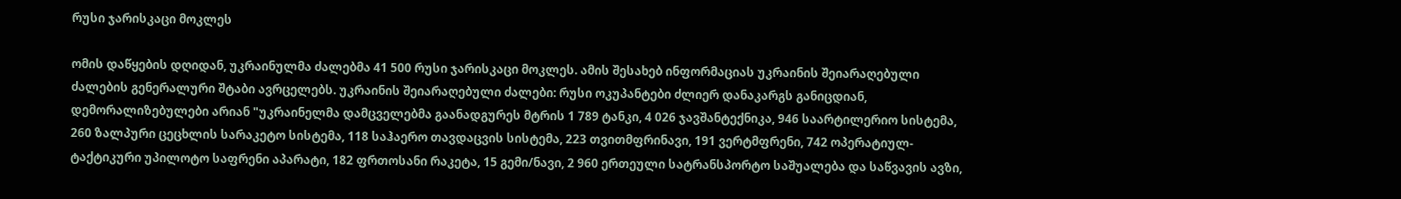რუსი ჯარისკაცი მოკლეს

ომის დაწყების დღიდან, უკრაინულმა ძალებმა 41 500 რუსი ჯარისკაცი მოკლეს. ამის შესახებ ინფორმაციას უკრაინის შეიარაღებული ძალების გენერალური შტაბი ავრცელებს. უკრაინის შეიარაღებული ძალები: რუსი ოკუპანტები ძლიერ დანაკარგს განიცდიან, დემორალიზებულები არიან "უკრაინელმა დამცველებმა გაანადგურეს მტრის 1 789 ტანკი, 4 026 ჯავშანტექნიკა, 946 საარტილერიო სისტემა, 260 ზალპური ცეცხლის სარაკეტო სისტემა, 118 საჰაერო თავდაცვის სისტემა, 223 თვითმფრინავი, 191 ვერტმფრენი, 742 ოპერატიულ-ტაქტიკური უპილოტო საფრენი აპარატი, 182 ფრთოსანი რაკეტა, 15 გემი/ნავი, 2 960 ერთეული სატრანსპორტო საშუალება და საწვავის ავზი,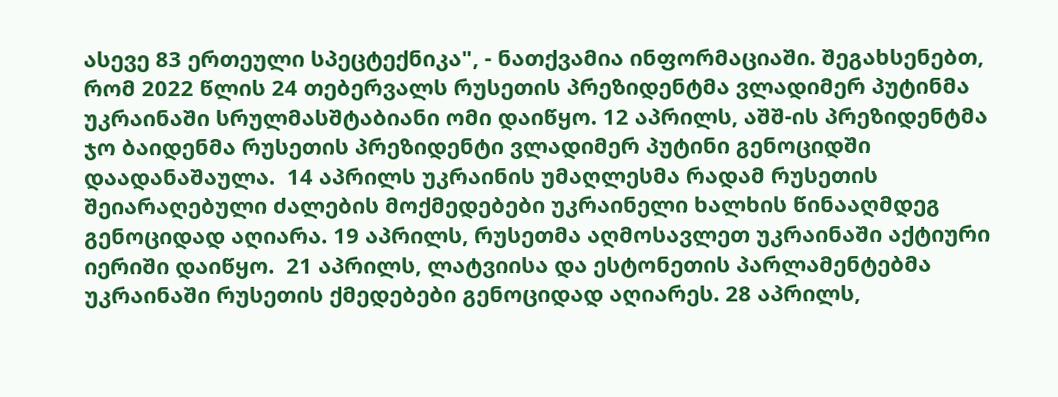ასევე 83 ერთეული სპეცტექნიკა", - ნათქვამია ინფორმაციაში. შეგახსენებთ, რომ 2022 წლის 24 თებერვალს რუსეთის პრეზიდენტმა ვლადიმერ პუტინმა უკრაინაში სრულმასშტაბიანი ომი დაიწყო. 12 აპრილს, აშშ-ის პრეზიდენტმა ჯო ბაიდენმა რუსეთის პრეზიდენტი ვლადიმერ პუტინი გენოციდში დაადანაშაულა.  14 აპრილს უკრაინის უმაღლესმა რადამ რუსეთის შეიარაღებული ძალების მოქმედებები უკრაინელი ხალხის წინააღმდეგ გენოციდად აღიარა. 19 აპრილს, რუსეთმა აღმოსავლეთ უკრაინაში აქტიური იერიში დაიწყო.  21 აპრილს, ლატვიისა და ესტონეთის პარლამენტებმა უკრაინაში რუსეთის ქმედებები გენოციდად აღიარეს. 28 აპრილს,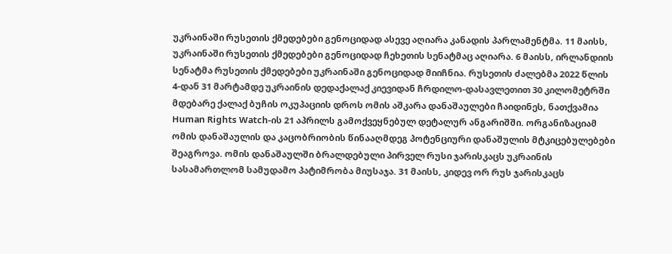უკრაინაში რუსეთის ქმედებები გენოციდად ასევე აღიარა კანადის პარლამენტმა. 11 მაისს, უკრაინაში რუსეთის ქმედებები გენოციდად ჩეხეთის სენატმაც აღიარა. 6 მაისს, ირლანდიის სენატმა რუსეთის ქმედებები უკრაინაში გენოციდად მიიჩნია. რუსეთის ძალებმა 2022 წლის 4-დან 31 მარტამდე უკრაინის დედაქალაქ კიევიდან ჩრდილო-დასავლეთით 30 კილომეტრში მდებარე ქალაქ ბუჩის ოკუპაციის დროს ომის აშკარა დანაშაულები ჩაიდინეს, ნათქვამია Human Rights Watch-ის 21 აპრილს გამოქვეყნებულ დეტალურ ანგარიშში. ორგანიზაციამ ომის დანაშაულის და კაცობრიობის წინააღმდეგ პოტენციური დანაშულის მტკიცებულებები შეაგროვა. ომის დანაშაულში ბრალდებული პირველ რუსი ჯარისკაცს უკრაინის სასამართლომ სამუდამო პატიმრობა მიუსაჯა. 31 მაისს, კიდევ ორ რუს ჯარისკაცს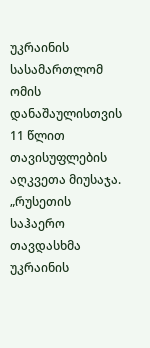უკრაინის სასამართლომ ომის დანაშაულისთვის 11 წლით თავისუფლების აღკვეთა მიუსაჯა. „რუსეთის საჰაერო თავდასხმა უკრაინის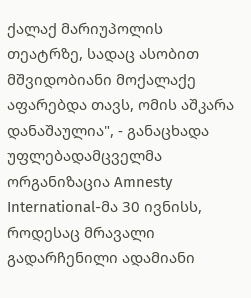ქალაქ მარიუპოლის თეატრზე, სადაც ასობით მშვიდობიანი მოქალაქე აფარებდა თავს, ომის აშკარა დანაშაულია", - განაცხადა უფლებადამცველმა ორგანიზაცია Amnesty International-მა 30 ივნისს, როდესაც მრავალი გადარჩენილი ადამიანი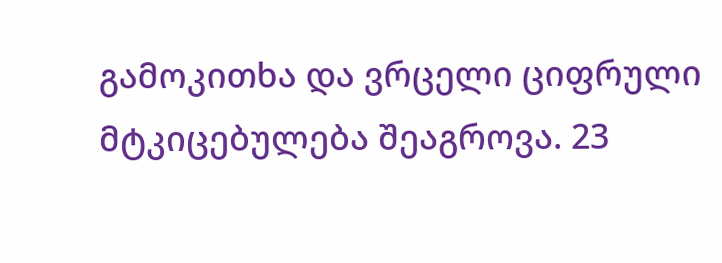გამოკითხა და ვრცელი ციფრული მტკიცებულება შეაგროვა. 23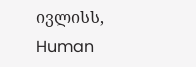ივლისს, Human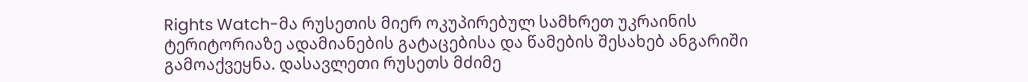Rights Watch-მა რუსეთის მიერ ოკუპირებულ სამხრეთ უკრაინის ტერიტორიაზე ადამიანების გატაცებისა და წამების შესახებ ანგარიში გამოაქვეყნა. დასავლეთი რუსეთს მძიმე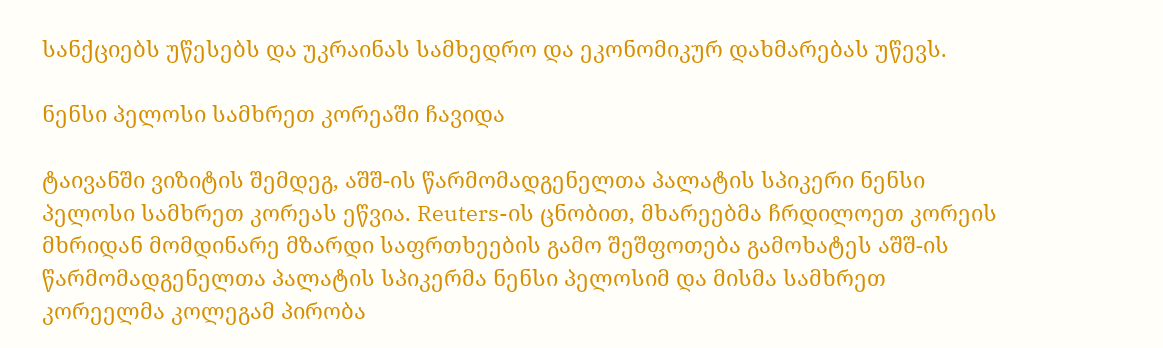სანქციებს უწესებს და უკრაინას სამხედრო და ეკონომიკურ დახმარებას უწევს.

ნენსი პელოსი სამხრეთ კორეაში ჩავიდა

ტაივანში ვიზიტის შემდეგ, აშშ-ის წარმომადგენელთა პალატის სპიკერი ნენსი პელოსი სამხრეთ კორეას ეწვია. Reuters-ის ცნობით, მხარეებმა ჩრდილოეთ კორეის მხრიდან მომდინარე მზარდი საფრთხეების გამო შეშფოთება გამოხატეს აშშ-ის წარმომადგენელთა პალატის სპიკერმა ნენსი პელოსიმ და მისმა სამხრეთ კორეელმა კოლეგამ პირობა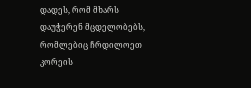დადეს, რომ მხარს დაუჭერენ მცდელობებს, რომლებიც ჩრდილოეთ კორეის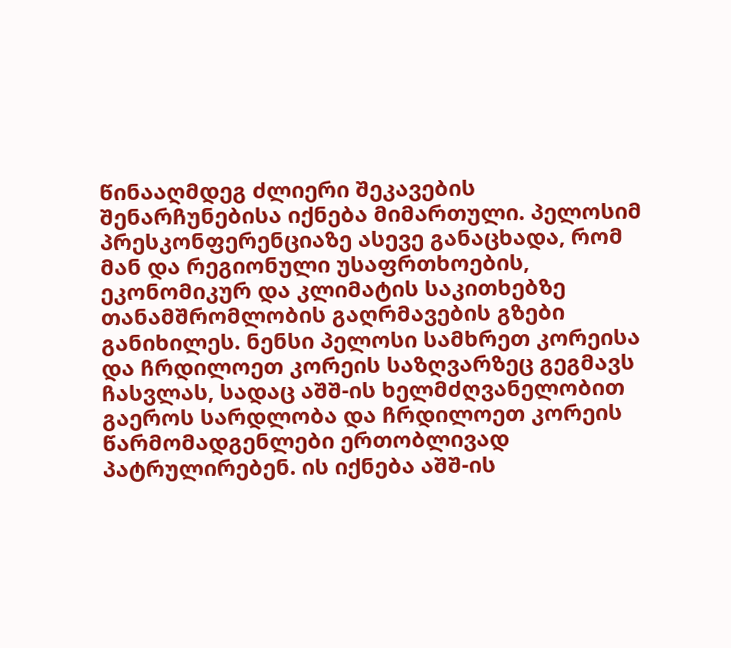წინააღმდეგ ძლიერი შეკავების შენარჩუნებისა იქნება მიმართული. პელოსიმ პრესკონფერენციაზე ასევე განაცხადა, რომ მან და რეგიონული უსაფრთხოების, ეკონომიკურ და კლიმატის საკითხებზე თანამშრომლობის გაღრმავების გზები განიხილეს. ნენსი პელოსი სამხრეთ კორეისა და ჩრდილოეთ კორეის საზღვარზეც გეგმავს ჩასვლას, სადაც აშშ-ის ხელმძღვანელობით გაეროს სარდლობა და ჩრდილოეთ კორეის წარმომადგენლები ერთობლივად პატრულირებენ. ის იქნება აშშ-ის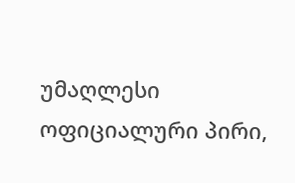უმაღლესი ოფიციალური პირი,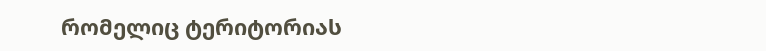რომელიც ტერიტორიას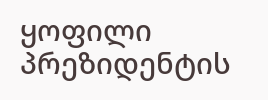ყოფილი პრეზიდენტის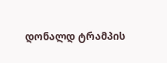დონალდ ტრამპის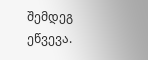შემდეგ ეწვევა.